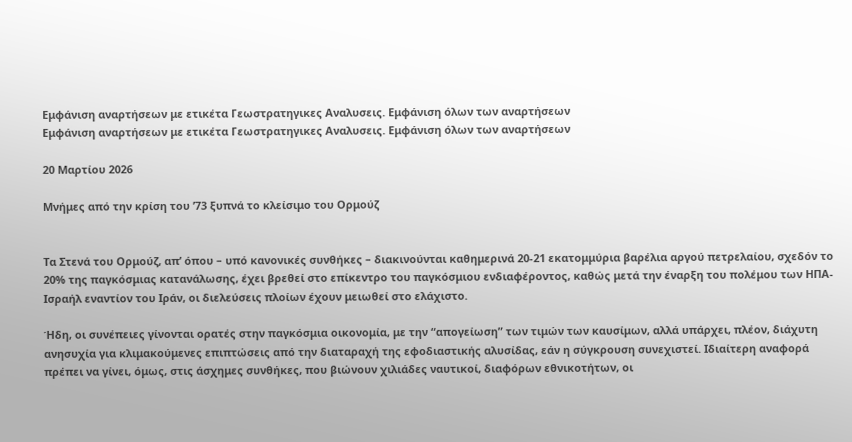Εμφάνιση αναρτήσεων με ετικέτα Γεωστρατηγικες Αναλυσεις. Εμφάνιση όλων των αναρτήσεων
Εμφάνιση αναρτήσεων με ετικέτα Γεωστρατηγικες Αναλυσεις. Εμφάνιση όλων των αναρτήσεων

20 Μαρτίου 2026

Μνήμες από την κρίση του ’73 ξυπνά το κλείσιμο του Ορμούζ


Τα Στενά του Ορμούζ, απ’ όπου – υπό κανονικές συνθήκες – διακινούνται καθημερινά 20-21 εκατομμύρια βαρέλια αργού πετρελαίου, σχεδόν το 20% της παγκόσμιας κατανάλωσης, έχει βρεθεί στο επίκεντρο του παγκόσμιου ενδιαφέροντος, καθώς μετά την έναρξη του πολέμου των ΗΠΑ-Ισραήλ εναντίον του Ιράν, οι διελεύσεις πλοίων έχουν μειωθεί στο ελάχιστο.

Ήδη, οι συνέπειες γίνονται ορατές στην παγκόσμια οικονομία, με την “απογείωση” των τιμών των καυσίμων, αλλά υπάρχει, πλέον, διάχυτη ανησυχία για κλιμακούμενες επιπτώσεις από την διαταραχή της εφοδιαστικής αλυσίδας, εάν η σύγκρουση συνεχιστεί. Ιδιαίτερη αναφορά πρέπει να γίνει, όμως, στις άσχημες συνθήκες, που βιώνουν χιλιάδες ναυτικοί, διαφόρων εθνικοτήτων, οι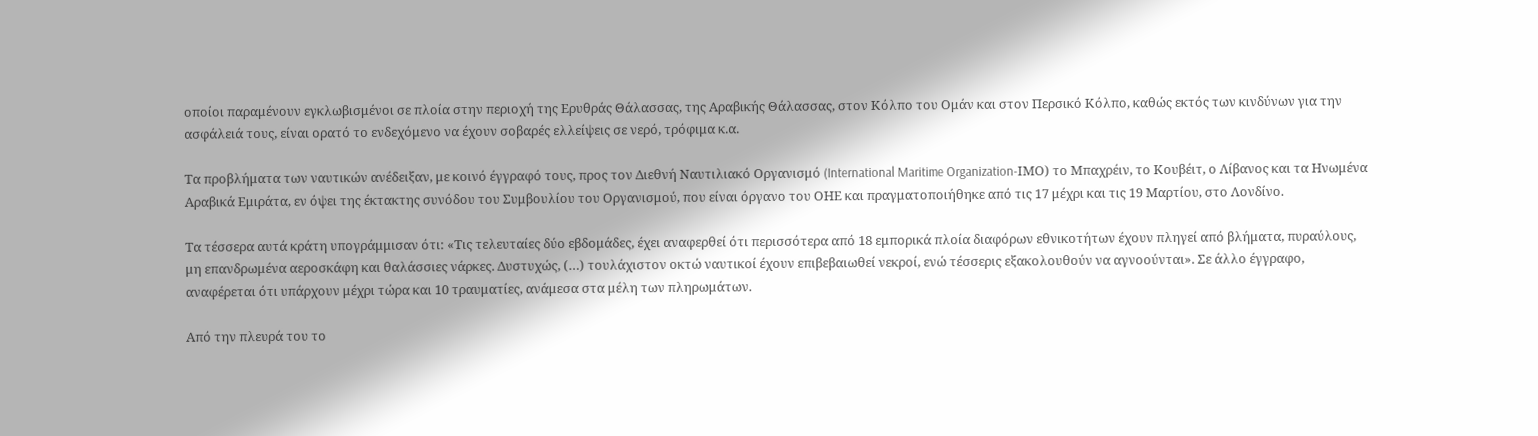οποίοι παραμένουν εγκλωβισμένοι σε πλοία στην περιοχή της Ερυθράς Θάλασσας, της Αραβικής Θάλασσας, στον Κόλπο του Ομάν και στον Περσικό Κόλπο, καθώς εκτός των κινδύνων για την ασφάλειά τους, είναι ορατό το ενδεχόμενο να έχουν σοβαρές ελλείψεις σε νερό, τρόφιμα κ.α.

Τα προβλήματα των ναυτικών ανέδειξαν, με κοινό έγγραφό τους, προς τον Διεθνή Ναυτιλιακό Οργανισμό (International Maritime Organization-ΙΜΟ) το Μπαχρέιν, το Κουβέιτ, ο Λίβανος και τα Ηνωμένα Αραβικά Εμιράτα, εν όψει της έκτακτης συνόδου του Συμβουλίου του Οργανισμού, που είναι όργανο του ΟΗΕ και πραγματοποιήθηκε από τις 17 μέχρι και τις 19 Μαρτίου, στο Λονδίνο.

Τα τέσσερα αυτά κράτη υπογράμμισαν ότι: «Τις τελευταίες δύο εβδομάδες, έχει αναφερθεί ότι περισσότερα από 18 εμπορικά πλοία διαφόρων εθνικοτήτων έχουν πληγεί από βλήματα, πυραύλους, μη επανδρωμένα αεροσκάφη και θαλάσσιες νάρκες. Δυστυχώς, (…) τουλάχιστον οκτώ ναυτικοί έχουν επιβεβαιωθεί νεκροί, ενώ τέσσερις εξακολουθούν να αγνοούνται». Σε άλλο έγγραφο, αναφέρεται ότι υπάρχουν μέχρι τώρα και 10 τραυματίες, ανάμεσα στα μέλη των πληρωμάτων.

Από την πλευρά του το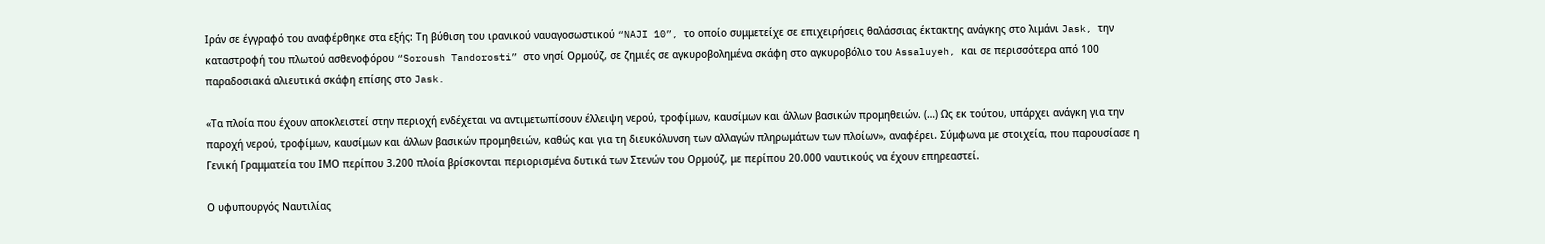Ιράν σε έγγραφό του αναφέρθηκε στα εξής: Τη βύθιση του ιρανικού ναυαγοσωστικού “NAJI 10”, το οποίο συμμετείχε σε επιχειρήσεις θαλάσσιας έκτακτης ανάγκης στο λιμάνι Jask, την καταστροφή του πλωτού ασθενοφόρου “Soroush Tandorosti” στο νησί Ορμούζ, σε ζημιές σε αγκυροβολημένα σκάφη στο αγκυροβόλιο του Assaluyeh, και σε περισσότερα από 100 παραδοσιακά αλιευτικά σκάφη επίσης στο Jask.

«Τα πλοία που έχουν αποκλειστεί στην περιοχή ενδέχεται να αντιμετωπίσουν έλλειψη νερού, τροφίμων, καυσίμων και άλλων βασικών προμηθειών. (…) Ως εκ τούτου, υπάρχει ανάγκη για την παροχή νερού, τροφίμων, καυσίμων και άλλων βασικών προμηθειών, καθώς και για τη διευκόλυνση των αλλαγών πληρωμάτων των πλοίων», αναφέρει. Σύμφωνα με στοιχεία, που παρουσίασε η Γενική Γραμματεία του ΙΜΟ περίπου 3.200 πλοία βρίσκονται περιορισμένα δυτικά των Στενών του Ορμούζ, με περίπου 20.000 ναυτικούς να έχουν επηρεαστεί.

Ο υφυπουργός Ναυτιλίας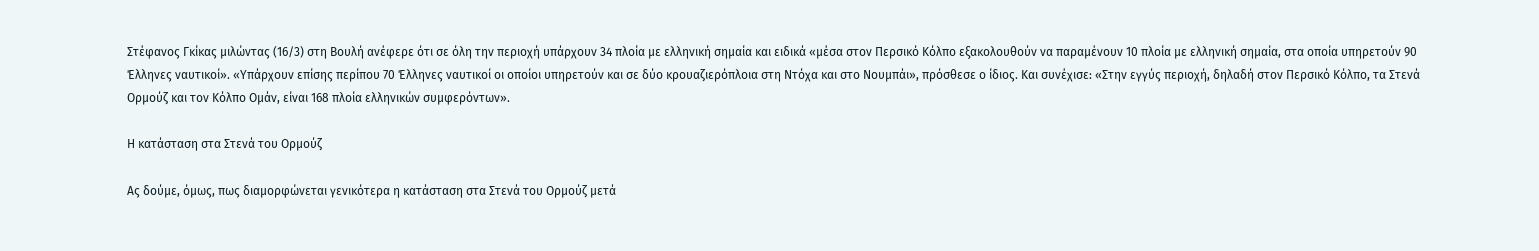Στέφανος Γκίκας μιλώντας (16/3) στη Βουλή ανέφερε ότι σε όλη την περιοχή υπάρχουν 34 πλοία με ελληνική σημαία και ειδικά «μέσα στον Περσικό Κόλπο εξακολουθούν να παραμένουν 10 πλοία με ελληνική σημαία, στα οποία υπηρετούν 90 Έλληνες ναυτικοί». «Υπάρχουν επίσης περίπου 70 Έλληνες ναυτικοί οι οποίοι υπηρετούν και σε δύο κρουαζιερόπλοια στη Ντόχα και στο Νουμπάι», πρόσθεσε ο ίδιος. Και συνέχισε: «Στην εγγύς περιοχή, δηλαδή στον Περσικό Κόλπο, τα Στενά Ορμούζ και τον Κόλπο Ομάν, είναι 168 πλοία ελληνικών συμφερόντων».

Η κατάσταση στα Στενά του Ορμούζ

Ας δούμε, όμως, πως διαμορφώνεται γενικότερα η κατάσταση στα Στενά του Ορμούζ μετά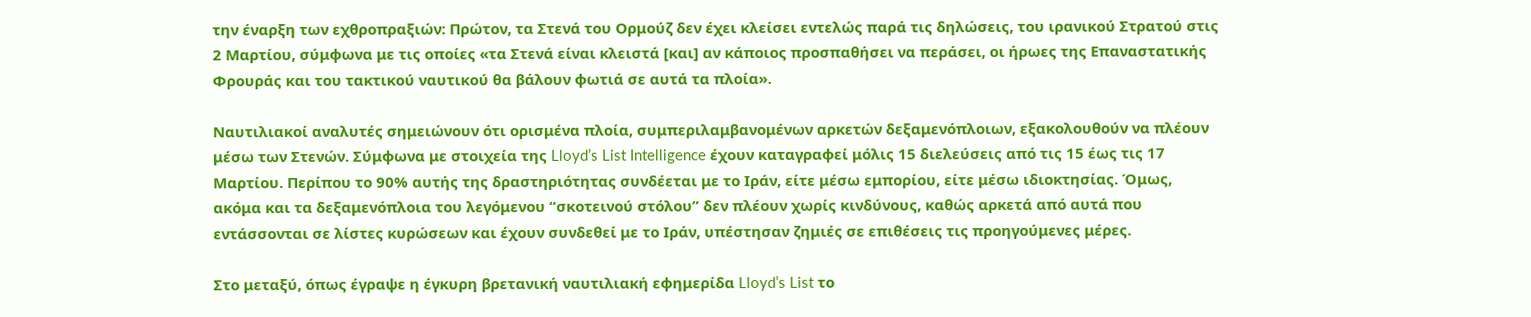την έναρξη των εχθροπραξιών: Πρώτον, τα Στενά του Ορμούζ δεν έχει κλείσει εντελώς παρά τις δηλώσεις, του ιρανικού Στρατού στις 2 Μαρτίου, σύμφωνα με τις οποίες «τα Στενά είναι κλειστά [και] αν κάποιος προσπαθήσει να περάσει, οι ήρωες της Επαναστατικής Φρουράς και του τακτικού ναυτικού θα βάλουν φωτιά σε αυτά τα πλοία».

Ναυτιλιακοί αναλυτές σημειώνουν ότι ορισμένα πλοία, συμπεριλαμβανομένων αρκετών δεξαμενόπλοιων, εξακολουθούν να πλέουν μέσω των Στενών. Σύμφωνα με στοιχεία της Lloyd’s List Intelligence έχουν καταγραφεί μόλις 15 διελεύσεις από τις 15 έως τις 17 Μαρτίου. Περίπου το 90% αυτής της δραστηριότητας συνδέεται με το Ιράν, είτε μέσω εμπορίου, είτε μέσω ιδιοκτησίας. Όμως, ακόμα και τα δεξαμενόπλοια του λεγόμενου “σκοτεινού στόλου” δεν πλέουν χωρίς κινδύνους, καθώς αρκετά από αυτά που εντάσσονται σε λίστες κυρώσεων και έχουν συνδεθεί με το Ιράν, υπέστησαν ζημιές σε επιθέσεις τις προηγούμενες μέρες.

Στο μεταξύ, όπως έγραψε η έγκυρη βρετανική ναυτιλιακή εφημερίδα Lloyd’s List το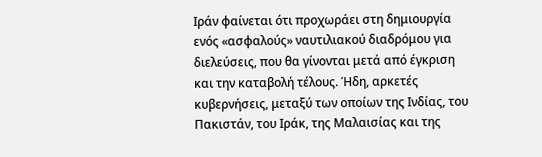Ιράν φαίνεται ότι προχωράει στη δημιουργία ενός «ασφαλούς» ναυτιλιακού διαδρόμου για διελεύσεις, που θα γίνονται μετά από έγκριση και την καταβολή τέλους. Ήδη, αρκετές κυβερνήσεις, μεταξύ των οποίων της Ινδίας, του Πακιστάν, του Ιράκ, της Μαλαισίας και της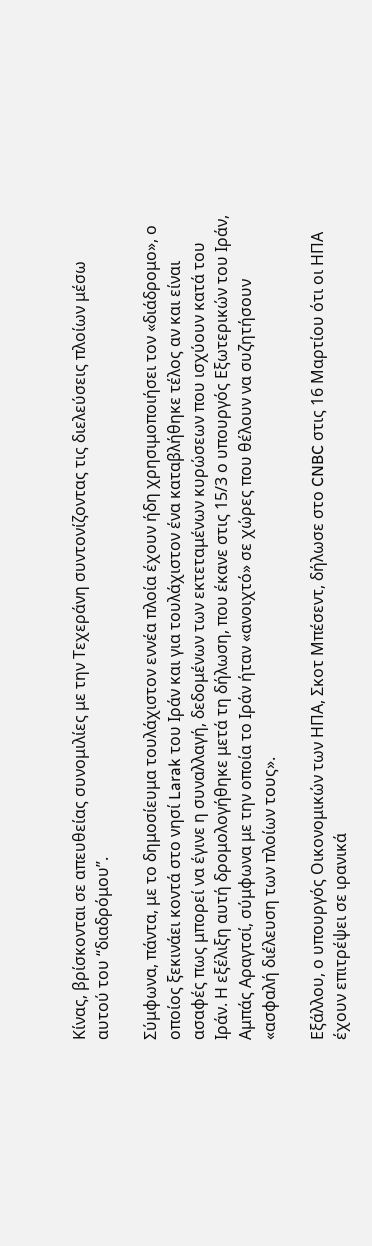Κίνας, βρίσκονται σε απευθείας συνομιλίες με την Τεχεράνη συντονίζοντας τις διελεύσεις πλοίων μέσω αυτού του “διαδρόμου”.

Σύμφωνα, πάντα, με το δημοσίευμα τουλάχιστον εννέα πλοία έχουν ήδη χρησιμοποιήσει τον «διάδρομο», ο οποίος ξεκινάει κοντά στο νησί Larak του Ιράν και για τουλάχιστον ένα καταβλήθηκε τέλος αν και είναι ασαφές πως μπορεί να έγινε η συναλλαγή, δεδομένων των εκτεταμένων κυρώσεων που ισχύουν κατά του Ιράν. Η εξέλιξη αυτή δρομολογήθηκε μετά τη δήλωση, που έκανε στις 15/3 ο υπουργός Εξωτερικών του Ιράν, Αμπάς Αραγτσί, σύμφωνα με την οποία το Ιράν ήταν «ανοιχτό» σε χώρες που θέλουν να συζητήσουν «ασφαλή διέλευση των πλοίων τους».

Εξάλλου, ο υπουργός Οικονομικών των ΗΠΑ, Σκοτ Μπέσεντ, δήλωσε στο CNBC στις 16 Μαρτίου ότι οι ΗΠΑ έχουν επιτρέψει σε ιρανικά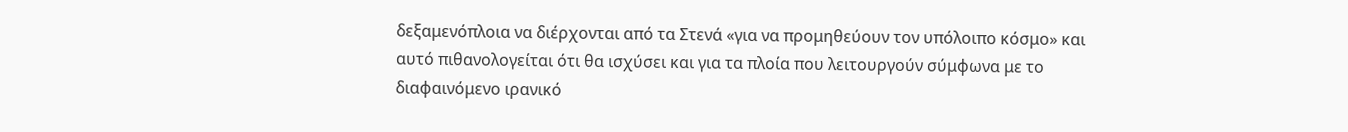δεξαμενόπλοια να διέρχονται από τα Στενά «για να προμηθεύουν τον υπόλοιπο κόσμο» και αυτό πιθανολογείται ότι θα ισχύσει και για τα πλοία που λειτουργούν σύμφωνα με το διαφαινόμενο ιρανικό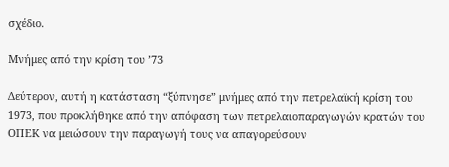σχέδιο.

Μνήμες από την κρίση του ’73

Δεύτερον, αυτή η κατάσταση “ξύπνησε” μνήμες από την πετρελαϊκή κρίση του 1973, που προκλήθηκε από την απόφαση των πετρελαιοπαραγωγών κρατών του ΟΠΕΚ να μειώσουν την παραγωγή τους να απαγορεύσουν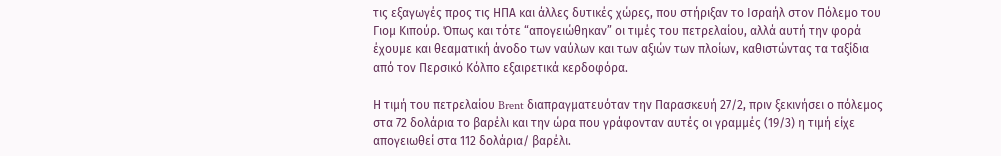τις εξαγωγές προς τις ΗΠΑ και άλλες δυτικές χώρες, που στήριξαν το Ισραήλ στον Πόλεμο του Γιομ Κιπούρ. Όπως και τότε “απογειώθηκαν” οι τιμές του πετρελαίου, αλλά αυτή την φορά έχουμε και θεαματική άνοδο των ναύλων και των αξιών των πλοίων, καθιστώντας τα ταξίδια από τον Περσικό Κόλπο εξαιρετικά κερδοφόρα.

Η τιμή του πετρελαίου Brent διαπραγματευόταν την Παρασκευή 27/2, πριν ξεκινήσει ο πόλεμος στα 72 δολάρια το βαρέλι και την ώρα που γράφονταν αυτές οι γραμμές (19/3) η τιμή είχε απογειωθεί στα 112 δολάρια/ βαρέλι.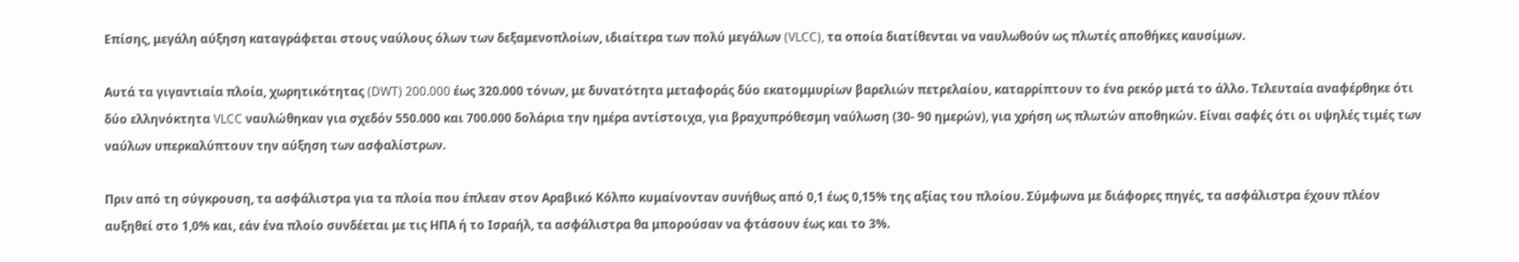Επίσης, μεγάλη αύξηση καταγράφεται στους ναύλους όλων των δεξαμενοπλοίων, ιδιαίτερα των πολύ μεγάλων (VLCC), τα οποία διατίθενται να ναυλωθούν ως πλωτές αποθήκες καυσίμων.

Αυτά τα γιγαντιαία πλοία, χωρητικότητας (DWT) 200.000 έως 320.000 τόνων, με δυνατότητα μεταφοράς δύο εκατομμυρίων βαρελιών πετρελαίου, καταρρίπτουν το ένα ρεκόρ μετά το άλλο. Τελευταία αναφέρθηκε ότι δύο ελληνόκτητα VLCC ναυλώθηκαν για σχεδόν 550.000 και 700.000 δολάρια την ημέρα αντίστοιχα, για βραχυπρόθεσμη ναύλωση (30- 90 ημερών), για χρήση ως πλωτών αποθηκών. Είναι σαφές ότι οι υψηλές τιμές των ναύλων υπερκαλύπτουν την αύξηση των ασφαλίστρων.

Πριν από τη σύγκρουση, τα ασφάλιστρα για τα πλοία που έπλεαν στον Αραβικό Κόλπο κυμαίνονταν συνήθως από 0,1 έως 0,15% της αξίας του πλοίου. Σύμφωνα με διάφορες πηγές, τα ασφάλιστρα έχουν πλέον αυξηθεί στο 1,0% και, εάν ένα πλοίο συνδέεται με τις ΗΠΑ ή το Ισραήλ, τα ασφάλιστρα θα μπορούσαν να φτάσουν έως και το 3%.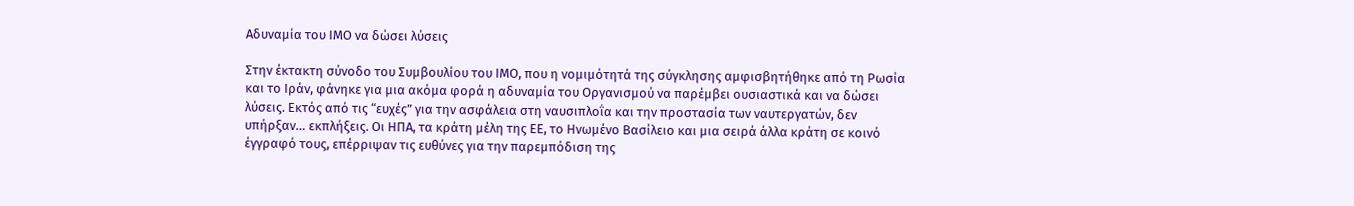Αδυναμία του ΙΜΟ να δώσει λύσεις

Στην έκτακτη σύνοδο του Συμβουλίου του ΙΜΟ, που η νομιμότητά της σύγκλησης αμφισβητήθηκε από τη Ρωσία και το Ιράν, φάνηκε για μια ακόμα φορά η αδυναμία του Οργανισμού να παρέμβει ουσιαστικά και να δώσει λύσεις. Εκτός από τις “ευχές” για την ασφάλεια στη ναυσιπλοΐα και την προστασία των ναυτεργατών, δεν υπήρξαν… εκπλήξεις. Οι ΗΠΑ, τα κράτη μέλη της ΕΕ, το Ηνωμένο Βασίλειο και μια σειρά άλλα κράτη σε κοινό έγγραφό τους, επέρριψαν τις ευθύνες για την παρεμπόδιση της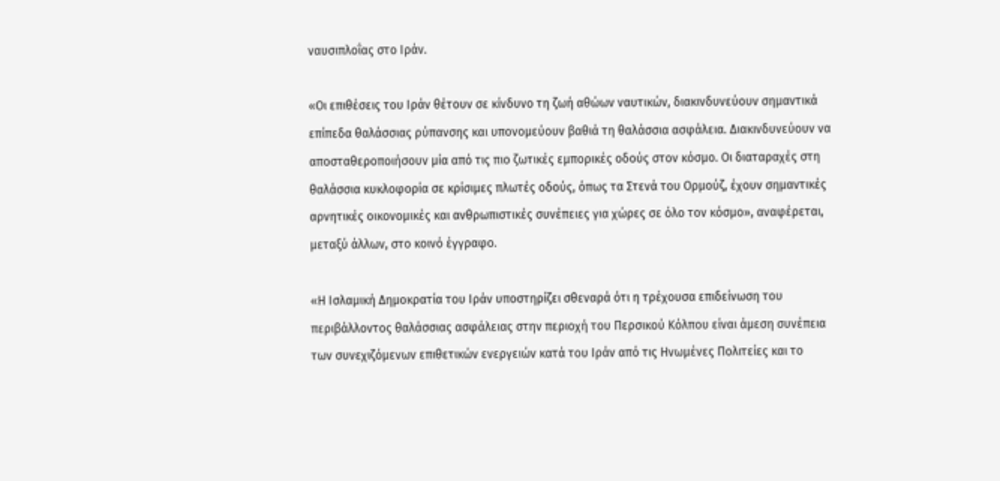ναυσιπλοΐας στο Ιράν.

«Οι επιθέσεις του Ιράν θέτουν σε κίνδυνο τη ζωή αθώων ναυτικών, διακινδυνεύουν σημαντικά επίπεδα θαλάσσιας ρύπανσης και υπονομεύουν βαθιά τη θαλάσσια ασφάλεια. Διακινδυνεύουν να αποσταθεροποιήσουν μία από τις πιο ζωτικές εμπορικές οδούς στον κόσμο. Οι διαταραχές στη θαλάσσια κυκλοφορία σε κρίσιμες πλωτές οδούς, όπως τα Στενά του Ορμούζ, έχουν σημαντικές αρνητικές οικονομικές και ανθρωπιστικές συνέπειες για χώρες σε όλο τον κόσμο», αναφέρεται, μεταξύ άλλων, στο κοινό έγγραφο.

«Η Ισλαμική Δημοκρατία του Ιράν υποστηρίζει σθεναρά ότι η τρέχουσα επιδείνωση του περιβάλλοντος θαλάσσιας ασφάλειας στην περιοχή του Περσικού Κόλπου είναι άμεση συνέπεια των συνεχιζόμενων επιθετικών ενεργειών κατά του Ιράν από τις Ηνωμένες Πολιτείες και το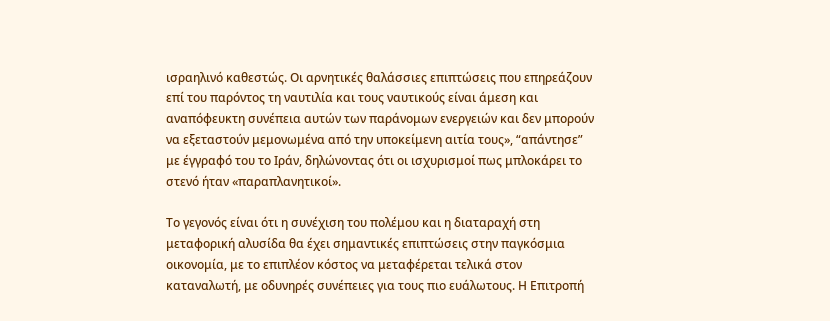ισραηλινό καθεστώς. Οι αρνητικές θαλάσσιες επιπτώσεις που επηρεάζουν επί του παρόντος τη ναυτιλία και τους ναυτικούς είναι άμεση και αναπόφευκτη συνέπεια αυτών των παράνομων ενεργειών και δεν μπορούν να εξεταστούν μεμονωμένα από την υποκείμενη αιτία τους», “απάντησε” με έγγραφό του το Ιράν, δηλώνοντας ότι οι ισχυρισμοί πως μπλοκάρει το στενό ήταν «παραπλανητικοί».

Το γεγονός είναι ότι η συνέχιση του πολέμου και η διαταραχή στη μεταφορική αλυσίδα θα έχει σημαντικές επιπτώσεις στην παγκόσμια οικονομία, με το επιπλέον κόστος να μεταφέρεται τελικά στον καταναλωτή, με οδυνηρές συνέπειες για τους πιο ευάλωτους. Η Επιτροπή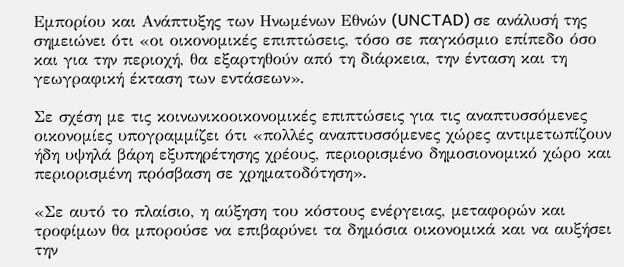Εμπορίου και Ανάπτυξης των Ηνωμένων Εθνών (UNCTAD) σε ανάλυσή της σημειώνει ότι «οι οικονομικές επιπτώσεις, τόσο σε παγκόσμιο επίπεδο όσο και για την περιοχή, θα εξαρτηθούν από τη διάρκεια, την ένταση και τη γεωγραφική έκταση των εντάσεων».

Σε σχέση με τις κοινωνικοοικονομικές επιπτώσεις για τις αναπτυσσόμενες οικονομίες υπογραμμίζει ότι «πολλές αναπτυσσόμενες χώρες αντιμετωπίζουν ήδη υψηλά βάρη εξυπηρέτησης χρέους, περιορισμένο δημοσιονομικό χώρο και περιορισμένη πρόσβαση σε χρηματοδότηση».

«Σε αυτό το πλαίσιο, η αύξηση του κόστους ενέργειας, μεταφορών και τροφίμων θα μπορούσε να επιβαρύνει τα δημόσια οικονομικά και να αυξήσει την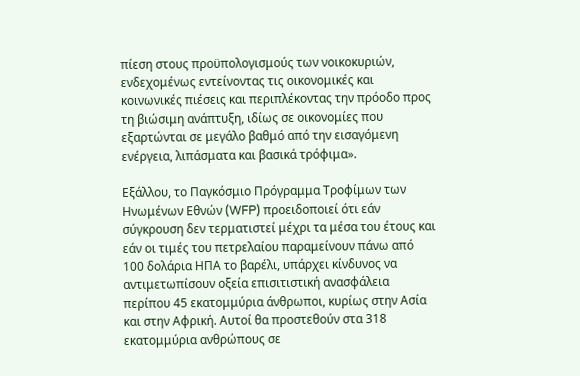πίεση στους προϋπολογισμούς των νοικοκυριών, ενδεχομένως εντείνοντας τις οικονομικές και κοινωνικές πιέσεις και περιπλέκοντας την πρόοδο προς τη βιώσιμη ανάπτυξη, ιδίως σε οικονομίες που εξαρτώνται σε μεγάλο βαθμό από την εισαγόμενη ενέργεια, λιπάσματα και βασικά τρόφιμα».

Εξάλλου, το Παγκόσμιο Πρόγραμμα Τροφίμων των Ηνωμένων Εθνών (WFP) προειδοποιεί ότι εάν σύγκρουση δεν τερματιστεί μέχρι τα μέσα του έτους και εάν οι τιμές του πετρελαίου παραμείνουν πάνω από 100 δολάρια ΗΠΑ το βαρέλι, υπάρχει κίνδυνος να αντιμετωπίσουν οξεία επισιτιστική ανασφάλεια περίπου 45 εκατομμύρια άνθρωποι, κυρίως στην Ασία και στην Αφρική. Αυτοί θα προστεθούν στα 318 εκατομμύρια ανθρώπους σε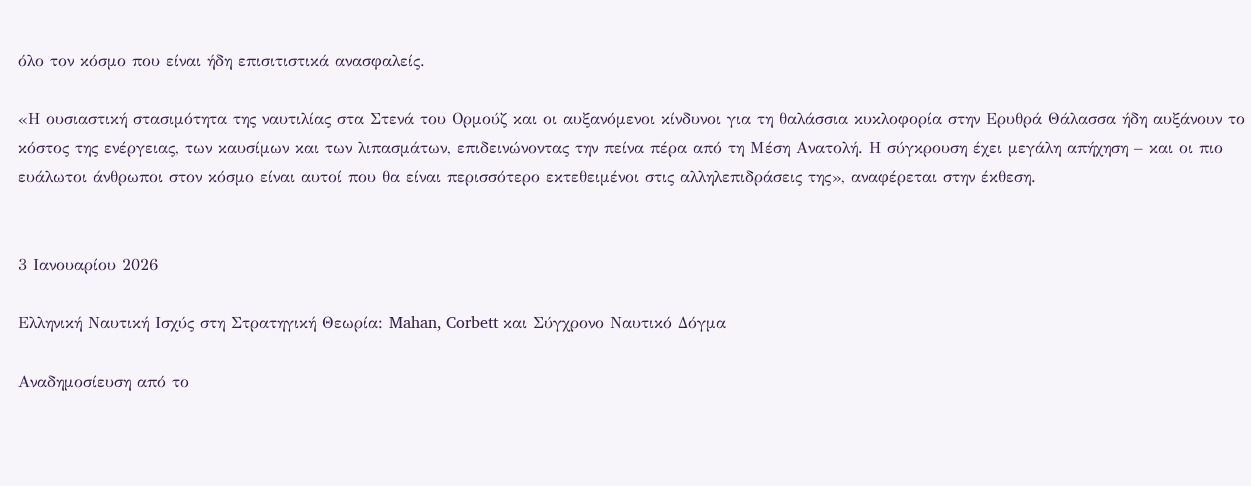όλο τον κόσμο που είναι ήδη επισιτιστικά ανασφαλείς.

«Η ουσιαστική στασιμότητα της ναυτιλίας στα Στενά του Ορμούζ και οι αυξανόμενοι κίνδυνοι για τη θαλάσσια κυκλοφορία στην Ερυθρά Θάλασσα ήδη αυξάνουν το κόστος της ενέργειας, των καυσίμων και των λιπασμάτων, επιδεινώνοντας την πείνα πέρα από τη Μέση Ανατολή. Η σύγκρουση έχει μεγάλη απήχηση – και οι πιο ευάλωτοι άνθρωποι στον κόσμο είναι αυτοί που θα είναι περισσότερο εκτεθειμένοι στις αλληλεπιδράσεις της», αναφέρεται στην έκθεση.


3 Ιανουαρίου 2026

Ελληνική Ναυτική Ισχύς στη Στρατηγική Θεωρία: Mahan, Corbett και Σύγχρονο Ναυτικό Δόγμα

Αναδημοσίευση από το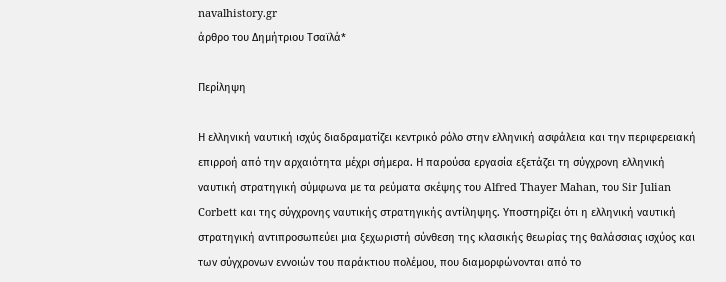navalhistory.gr
άρθρο του Δημήτριου Τσαϊλά*

Περίληψη

Η ελληνική ναυτική ισχύς διαδραματίζει κεντρικό ρόλο στην ελληνική ασφάλεια και την περιφερειακή επιρροή από την αρχαιότητα μέχρι σήμερα. Η παρούσα εργασία εξετάζει τη σύγχρονη ελληνική ναυτική στρατηγική σύμφωνα με τα ρεύματα σκέψης του Alfred Thayer Mahan, του Sir Julian Corbett και της σύγχρονης ναυτικής στρατηγικής αντίληψης. Υποστηρίζει ότι η ελληνική ναυτική στρατηγική αντιπροσωπεύει μια ξεχωριστή σύνθεση της κλασικής θεωρίας της θαλάσσιας ισχύος και των σύγχρονων εννοιών του παράκτιου πολέμου, που διαμορφώνονται από το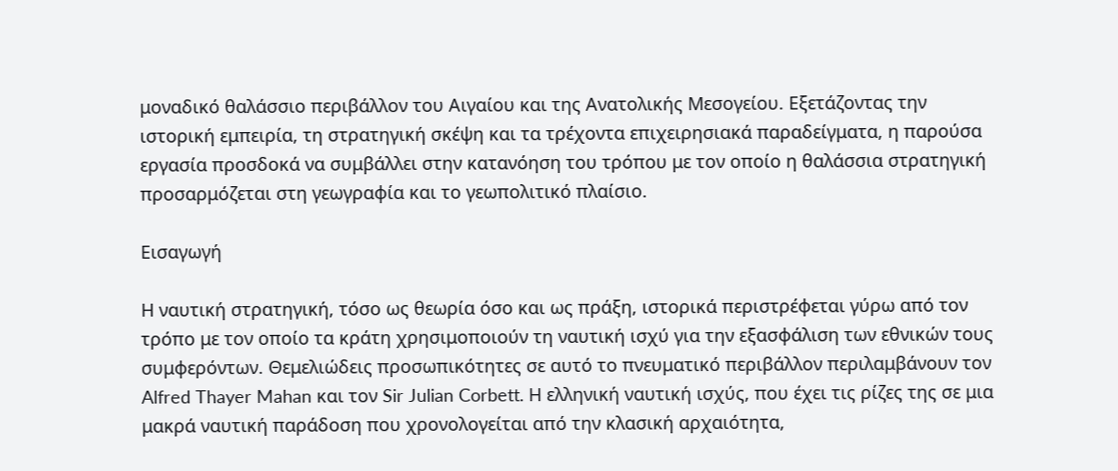μοναδικό θαλάσσιο περιβάλλον του Αιγαίου και της Ανατολικής Μεσογείου. Εξετάζοντας την ιστορική εμπειρία, τη στρατηγική σκέψη και τα τρέχοντα επιχειρησιακά παραδείγματα, η παρούσα εργασία προσδοκά να συμβάλλει στην κατανόηση του τρόπου με τον οποίο η θαλάσσια στρατηγική προσαρμόζεται στη γεωγραφία και το γεωπολιτικό πλαίσιο.

Εισαγωγή

Η ναυτική στρατηγική, τόσο ως θεωρία όσο και ως πράξη, ιστορικά περιστρέφεται γύρω από τον τρόπο με τον οποίο τα κράτη χρησιμοποιούν τη ναυτική ισχύ για την εξασφάλιση των εθνικών τους συμφερόντων. Θεμελιώδεις προσωπικότητες σε αυτό το πνευματικό περιβάλλον περιλαμβάνουν τον Alfred Thayer Mahan και τον Sir Julian Corbett. Η ελληνική ναυτική ισχύς, που έχει τις ρίζες της σε μια μακρά ναυτική παράδοση που χρονολογείται από την κλασική αρχαιότητα,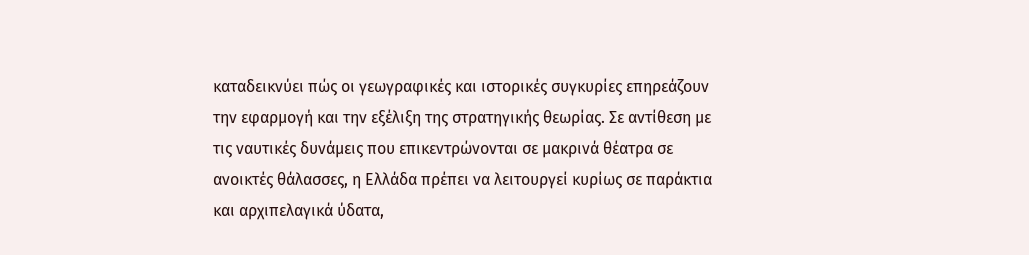καταδεικνύει πώς οι γεωγραφικές και ιστορικές συγκυρίες επηρεάζουν την εφαρμογή και την εξέλιξη της στρατηγικής θεωρίας. Σε αντίθεση με τις ναυτικές δυνάμεις που επικεντρώνονται σε μακρινά θέατρα σε ανοικτές θάλασσες, η Ελλάδα πρέπει να λειτουργεί κυρίως σε παράκτια και αρχιπελαγικά ύδατα,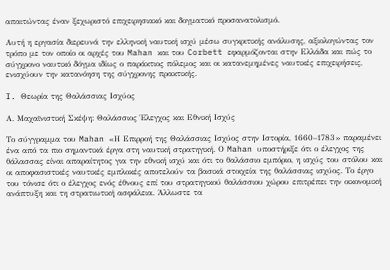απαιτώντας έναν ξεχωριστό επιχειρησιακό και δογματικό προσανατολισμό.

Αυτή η εργασία διερευνά την ελληνική ναυτική ισχύ μέσω συγκριτικής ανάλυσης, αξιολογώντας τον τρόπο με τον οποίο οι αρχές του Mahan και του Corbett εφαρμόζονται στην Ελλάδα και πώς το σύγχρονο ναυτικό δόγμα ιδίως ο παράκτιος πόλεμος και οι κατανεμημένες ναυτικές επιχειρήσεις, ενισχύουν την κατανόηση της σύγχρονης πρακτικής.

I. Θεωρία της Θαλάσσιας Ισχύος

Α. Μαχαϊνιστική Σκέψη: Θαλάσσιος Έλεγχος και Εθνική Ισχύς

Το σύγγραμμα του Mahan «Η Επιρροή της Θαλάσσιας Ισχύος στην Ιστορία, 1660–1783» παραμένει ένα από τα πιο σημαντικά έργα στη ναυτική στρατηγική. Ο Mahan υποστήριξε ότι ο έλεγχος της θάλασσας είναι απαραίτητος για την εθνική ισχύ και ότι το θαλάσσιο εμπόριο, η ισχύς του στόλου και οι αποφασιστικές ναυτικές εμπλοκές αποτελούν τα βασικά στοιχεία της θαλάσσιας ισχύος. Το έργο του τόνισε ότι ο έλεγχος ενός έθνους επί του στρατηγικού θαλάσσιου χώρου επιτρέπει την οικονομική ανάπτυξη και τη στρατιωτική ασφάλεια. Άλλωστε τα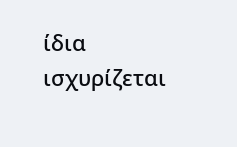ίδια ισχυρίζεται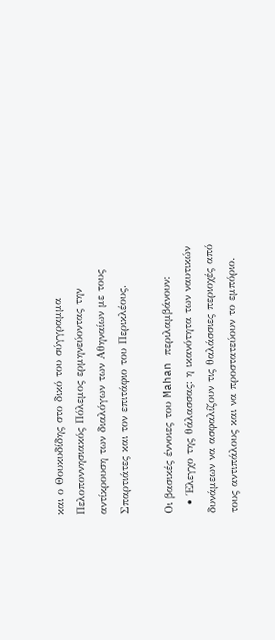και ο Θουκυδίδης στο δικό του σύγγραμμα Πελοποννησιακός Πόλεμος ερμηνεύοντας την αντίκρουση των διαλόγων των Αθηναίων με τους Σπαρτιάτες και τον επιτάφιο του Περικλέους.

Οι βασικές έννοιες του Mahan περιλαμβάνουν:
  • Έλεγχο της θάλασσας: η ικανότητα των ναυτικών δυνάμεων να ασφαλίζουν τις θαλάσσιες περιοχές από τους αντιπάλους και να προστατεύουν το εμπόριο.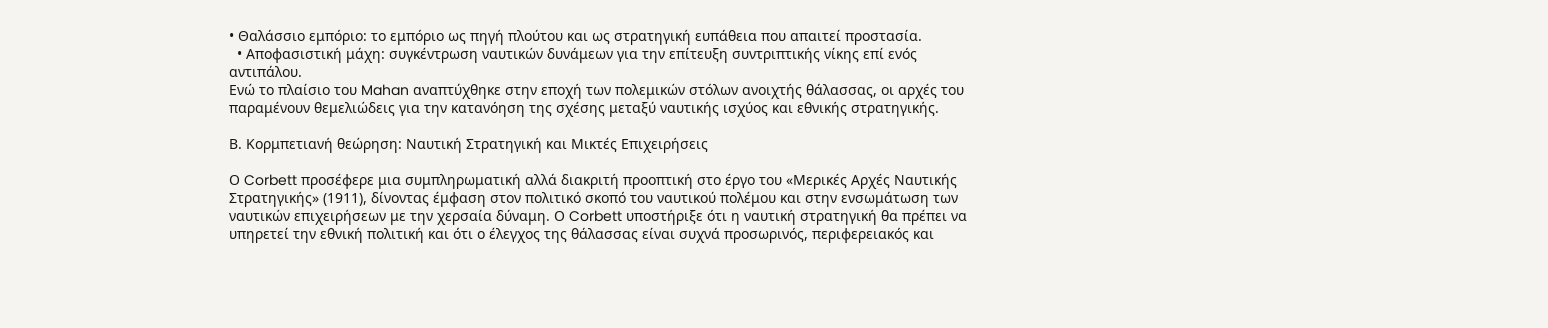• Θαλάσσιο εμπόριο: το εμπόριο ως πηγή πλούτου και ως στρατηγική ευπάθεια που απαιτεί προστασία.
  • Αποφασιστική μάχη: συγκέντρωση ναυτικών δυνάμεων για την επίτευξη συντριπτικής νίκης επί ενός αντιπάλου.
Ενώ το πλαίσιο του Mahan αναπτύχθηκε στην εποχή των πολεμικών στόλων ανοιχτής θάλασσας, οι αρχές του παραμένουν θεμελιώδεις για την κατανόηση της σχέσης μεταξύ ναυτικής ισχύος και εθνικής στρατηγικής.

Β. Κορμπετιανή θεώρηση: Ναυτική Στρατηγική και Μικτές Επιχειρήσεις

Ο Corbett προσέφερε μια συμπληρωματική αλλά διακριτή προοπτική στο έργο του «Μερικές Αρχές Ναυτικής Στρατηγικής» (1911), δίνοντας έμφαση στον πολιτικό σκοπό του ναυτικού πολέμου και στην ενσωμάτωση των ναυτικών επιχειρήσεων με την χερσαία δύναμη. Ο Corbett υποστήριξε ότι η ναυτική στρατηγική θα πρέπει να υπηρετεί την εθνική πολιτική και ότι ο έλεγχος της θάλασσας είναι συχνά προσωρινός, περιφερειακός και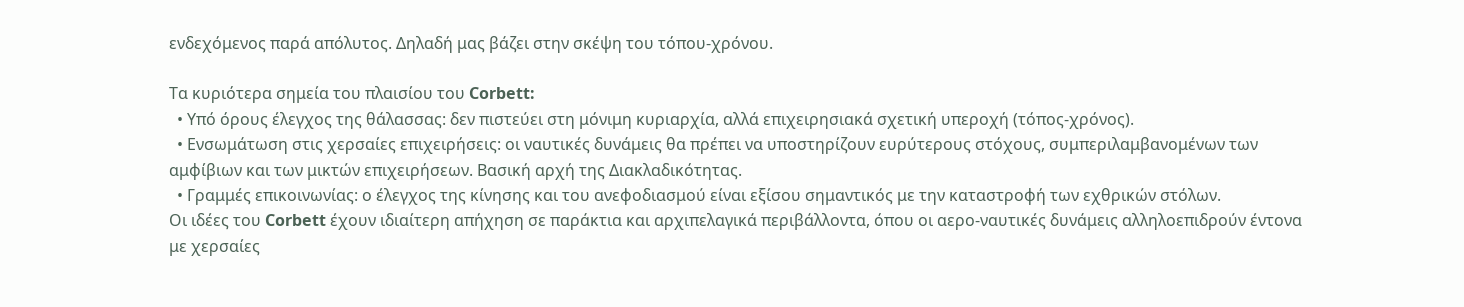ενδεχόμενος παρά απόλυτος. Δηλαδή μας βάζει στην σκέψη του τόπου-χρόνου.

Τα κυριότερα σημεία του πλαισίου του Corbett:
  • Υπό όρους έλεγχος της θάλασσας: δεν πιστεύει στη μόνιμη κυριαρχία, αλλά επιχειρησιακά σχετική υπεροχή (τόπος-χρόνος).
  • Ενσωμάτωση στις χερσαίες επιχειρήσεις: οι ναυτικές δυνάμεις θα πρέπει να υποστηρίζουν ευρύτερους στόχους, συμπεριλαμβανομένων των αμφίβιων και των μικτών επιχειρήσεων. Βασική αρχή της Διακλαδικότητας.
  • Γραμμές επικοινωνίας: ο έλεγχος της κίνησης και του ανεφοδιασμού είναι εξίσου σημαντικός με την καταστροφή των εχθρικών στόλων.
Οι ιδέες του Corbett έχουν ιδιαίτερη απήχηση σε παράκτια και αρχιπελαγικά περιβάλλοντα, όπου οι αερο-ναυτικές δυνάμεις αλληλοεπιδρούν έντονα με χερσαίες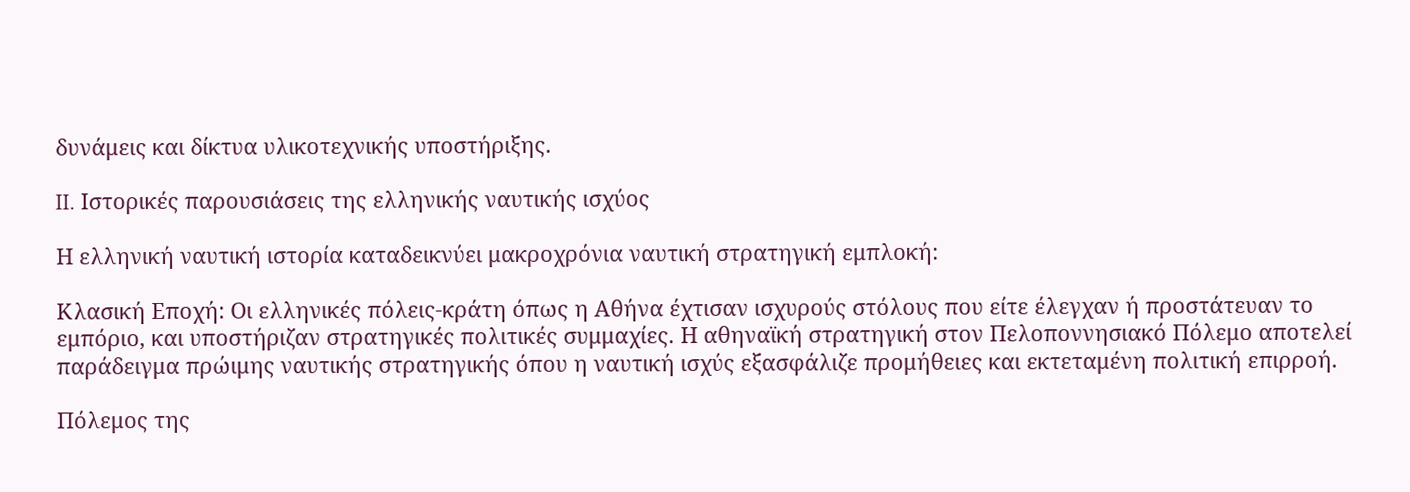δυνάμεις και δίκτυα υλικοτεχνικής υποστήριξης.

II. Ιστορικές παρουσιάσεις της ελληνικής ναυτικής ισχύος

Η ελληνική ναυτική ιστορία καταδεικνύει μακροχρόνια ναυτική στρατηγική εμπλοκή:

Κλασική Εποχή: Οι ελληνικές πόλεις-κράτη όπως η Αθήνα έχτισαν ισχυρούς στόλους που είτε έλεγχαν ή προστάτευαν το εμπόριο, και υποστήριζαν στρατηγικές πολιτικές συμμαχίες. Η αθηναϊκή στρατηγική στον Πελοποννησιακό Πόλεμο αποτελεί παράδειγμα πρώιμης ναυτικής στρατηγικής όπου η ναυτική ισχύς εξασφάλιζε προμήθειες και εκτεταμένη πολιτική επιρροή.

Πόλεμος της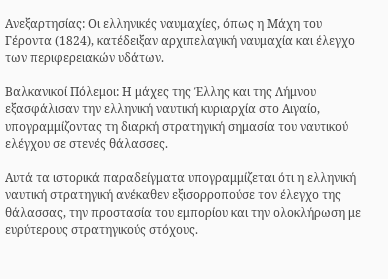Ανεξαρτησίας: Οι ελληνικές ναυμαχίες, όπως η Μάχη του Γέροντα (1824), κατέδειξαν αρχιπελαγική ναυμαχία και έλεγχο των περιφερειακών υδάτων.

Βαλκανικοί Πόλεμοι: Η μάχες της Έλλης και της Λήμνου εξασφάλισαν την ελληνική ναυτική κυριαρχία στο Αιγαίο, υπογραμμίζοντας τη διαρκή στρατηγική σημασία του ναυτικού ελέγχου σε στενές θάλασσες.

Αυτά τα ιστορικά παραδείγματα υπογραμμίζεται ότι η ελληνική ναυτική στρατηγική ανέκαθεν εξισορροπούσε τον έλεγχο της θάλασσας, την προστασία του εμπορίου και την ολοκλήρωση με ευρύτερους στρατηγικούς στόχους.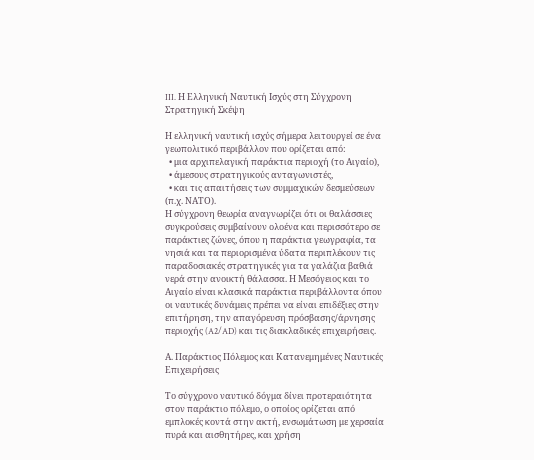III. Η Ελληνική Ναυτική Ισχύς στη Σύγχρονη Στρατηγική Σκέψη

Η ελληνική ναυτική ισχύς σήμερα λειτουργεί σε ένα γεωπολιτικό περιβάλλον που ορίζεται από:
  • μια αρχιπελαγική παράκτια περιοχή (το Αιγαίο),
  • άμεσους στρατηγικούς ανταγωνιστές,
  • και τις απαιτήσεις των συμμαχικών δεσμεύσεων (π.χ. ΝΑΤΟ).
Η σύγχρονη θεωρία αναγνωρίζει ότι οι θαλάσσιες συγκρούσεις συμβαίνουν ολοένα και περισσότερο σε παράκτιες ζώνες, όπου η παράκτια γεωγραφία, τα νησιά και τα περιορισμένα ύδατα περιπλέκουν τις παραδοσιακές στρατηγικές για τα γαλάζια βαθιά νερά στην ανοικτή θάλασσα. Η Μεσόγειος και το Αιγαίο είναι κλασικά παράκτια περιβάλλοντα όπου οι ναυτικές δυνάμεις πρέπει να είναι επιδέξιες στην επιτήρηση, την απαγόρευση πρόσβασης/άρνησης περιοχής (A2/AD) και τις διακλαδικές επιχειρήσεις.

Α. Παράκτιος Πόλεμος και Κατανεμημένες Ναυτικές Επιχειρήσεις

Το σύγχρονο ναυτικό δόγμα δίνει προτεραιότητα στον παράκτιο πόλεμο, ο οποίος ορίζεται από εμπλοκές κοντά στην ακτή, ενσωμάτωση με χερσαία πυρά και αισθητήρες, και χρήση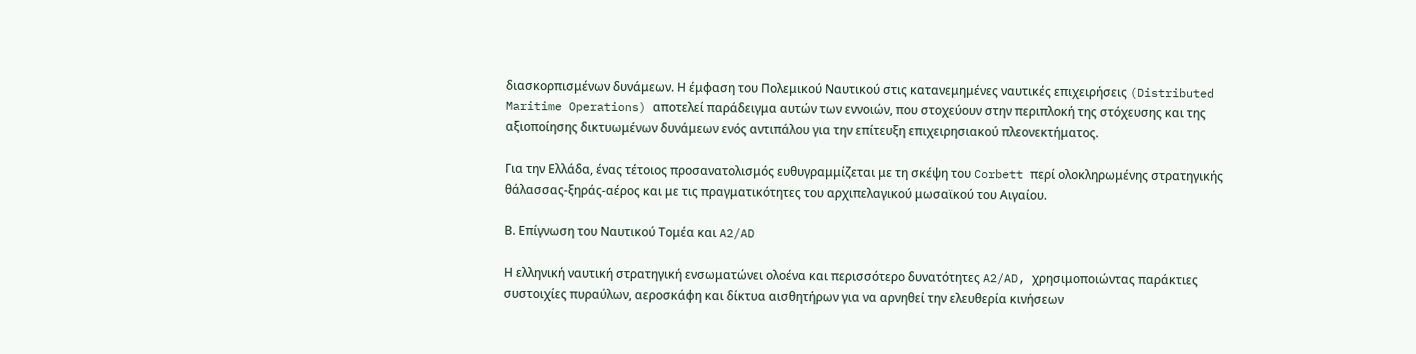διασκορπισμένων δυνάμεων. Η έμφαση του Πολεμικού Ναυτικού στις κατανεμημένες ναυτικές επιχειρήσεις (Distributed Maritime Operations) αποτελεί παράδειγμα αυτών των εννοιών, που στοχεύουν στην περιπλοκή της στόχευσης και της αξιοποίησης δικτυωμένων δυνάμεων ενός αντιπάλου για την επίτευξη επιχειρησιακού πλεονεκτήματος.

Για την Ελλάδα, ένας τέτοιος προσανατολισμός ευθυγραμμίζεται με τη σκέψη του Corbett περί ολοκληρωμένης στρατηγικής θάλασσας-ξηράς-αέρος και με τις πραγματικότητες του αρχιπελαγικού μωσαϊκού του Αιγαίου.

Β. Επίγνωση του Ναυτικού Τομέα και A2/AD

Η ελληνική ναυτική στρατηγική ενσωματώνει ολοένα και περισσότερο δυνατότητες A2/AD, χρησιμοποιώντας παράκτιες συστοιχίες πυραύλων, αεροσκάφη και δίκτυα αισθητήρων για να αρνηθεί την ελευθερία κινήσεων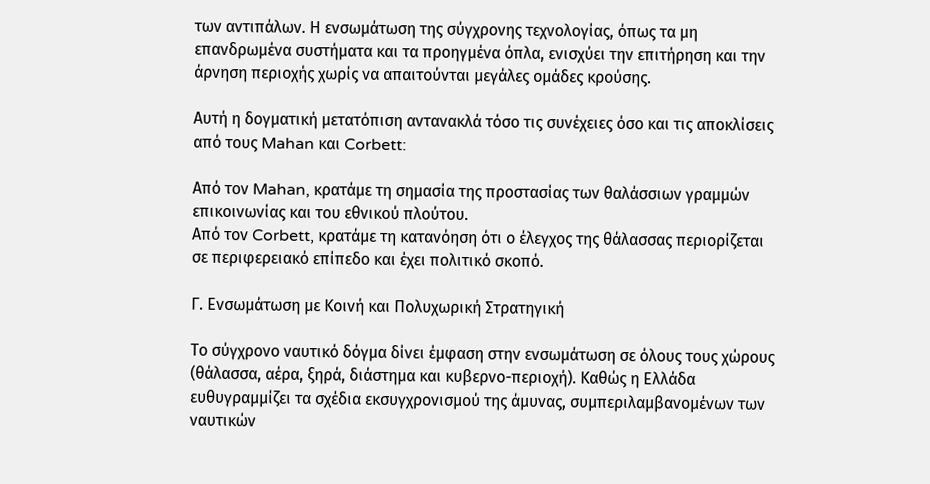των αντιπάλων. Η ενσωμάτωση της σύγχρονης τεχνολογίας, όπως τα μη επανδρωμένα συστήματα και τα προηγμένα όπλα, ενισχύει την επιτήρηση και την άρνηση περιοχής χωρίς να απαιτούνται μεγάλες ομάδες κρούσης.

Αυτή η δογματική μετατόπιση αντανακλά τόσο τις συνέχειες όσο και τις αποκλίσεις από τους Mahan και Corbett:

Από τον Mahan, κρατάμε τη σημασία της προστασίας των θαλάσσιων γραμμών επικοινωνίας και του εθνικού πλούτου.
Από τον Corbett, κρατάμε τη κατανόηση ότι ο έλεγχος της θάλασσας περιορίζεται σε περιφερειακό επίπεδο και έχει πολιτικό σκοπό.

Γ. Ενσωμάτωση με Κοινή και Πολυχωρική Στρατηγική

Το σύγχρονο ναυτικό δόγμα δίνει έμφαση στην ενσωμάτωση σε όλους τους χώρους (θάλασσα, αέρα, ξηρά, διάστημα και κυβερνο-περιοχή). Καθώς η Ελλάδα ευθυγραμμίζει τα σχέδια εκσυγχρονισμού της άμυνας, συμπεριλαμβανομένων των ναυτικών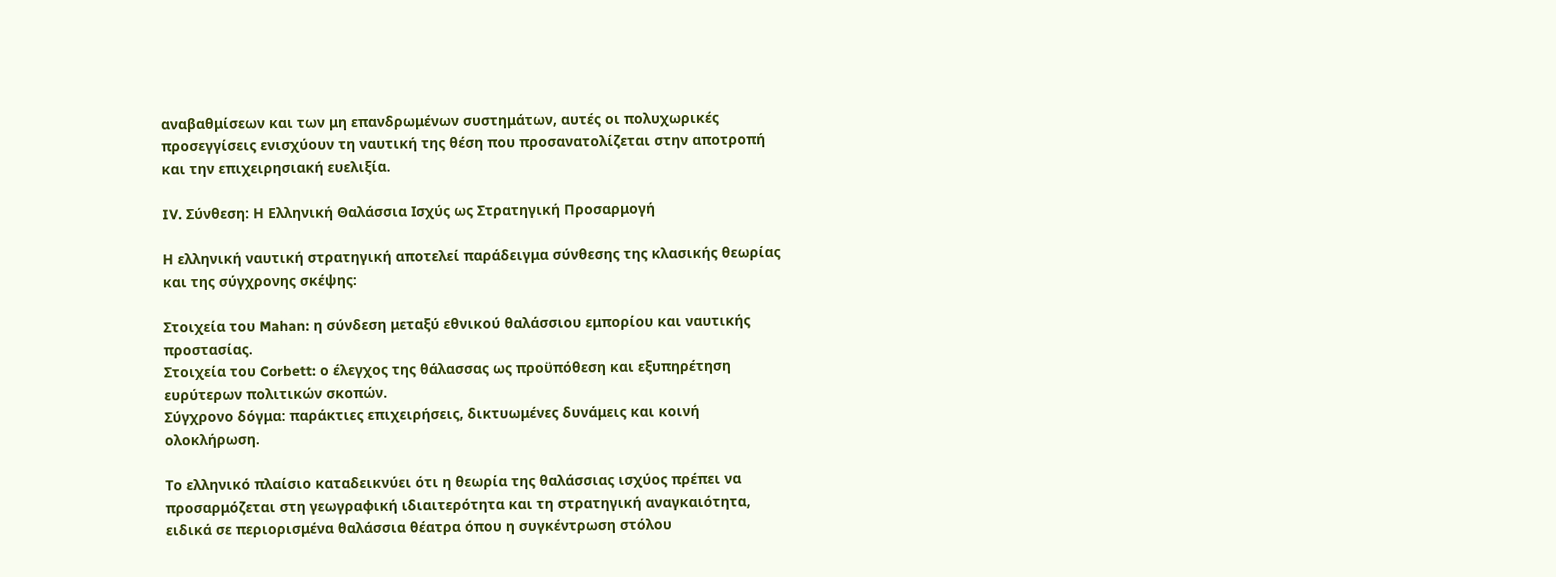αναβαθμίσεων και των μη επανδρωμένων συστημάτων, αυτές οι πολυχωρικές προσεγγίσεις ενισχύουν τη ναυτική της θέση που προσανατολίζεται στην αποτροπή και την επιχειρησιακή ευελιξία.

IV. Σύνθεση: Η Ελληνική Θαλάσσια Ισχύς ως Στρατηγική Προσαρμογή

Η ελληνική ναυτική στρατηγική αποτελεί παράδειγμα σύνθεσης της κλασικής θεωρίας και της σύγχρονης σκέψης:

Στοιχεία του Mahan: η σύνδεση μεταξύ εθνικού θαλάσσιου εμπορίου και ναυτικής προστασίας.
Στοιχεία του Corbett: ο έλεγχος της θάλασσας ως προϋπόθεση και εξυπηρέτηση ευρύτερων πολιτικών σκοπών.
Σύγχρονο δόγμα: παράκτιες επιχειρήσεις, δικτυωμένες δυνάμεις και κοινή ολοκλήρωση.

Το ελληνικό πλαίσιο καταδεικνύει ότι η θεωρία της θαλάσσιας ισχύος πρέπει να προσαρμόζεται στη γεωγραφική ιδιαιτερότητα και τη στρατηγική αναγκαιότητα, ειδικά σε περιορισμένα θαλάσσια θέατρα όπου η συγκέντρωση στόλου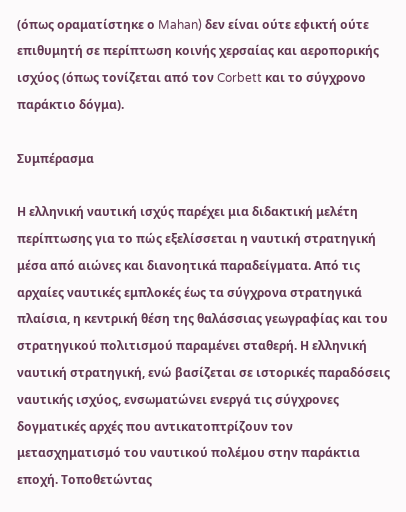(όπως οραματίστηκε ο Mahan) δεν είναι ούτε εφικτή ούτε επιθυμητή σε περίπτωση κοινής χερσαίας και αεροπορικής ισχύος (όπως τονίζεται από τον Corbett και το σύγχρονο παράκτιο δόγμα).

Συμπέρασμα

Η ελληνική ναυτική ισχύς παρέχει μια διδακτική μελέτη περίπτωσης για το πώς εξελίσσεται η ναυτική στρατηγική μέσα από αιώνες και διανοητικά παραδείγματα. Από τις αρχαίες ναυτικές εμπλοκές έως τα σύγχρονα στρατηγικά πλαίσια, η κεντρική θέση της θαλάσσιας γεωγραφίας και του στρατηγικού πολιτισμού παραμένει σταθερή. Η ελληνική ναυτική στρατηγική, ενώ βασίζεται σε ιστορικές παραδόσεις ναυτικής ισχύος, ενσωματώνει ενεργά τις σύγχρονες δογματικές αρχές που αντικατοπτρίζουν τον μετασχηματισμό του ναυτικού πολέμου στην παράκτια εποχή. Τοποθετώντας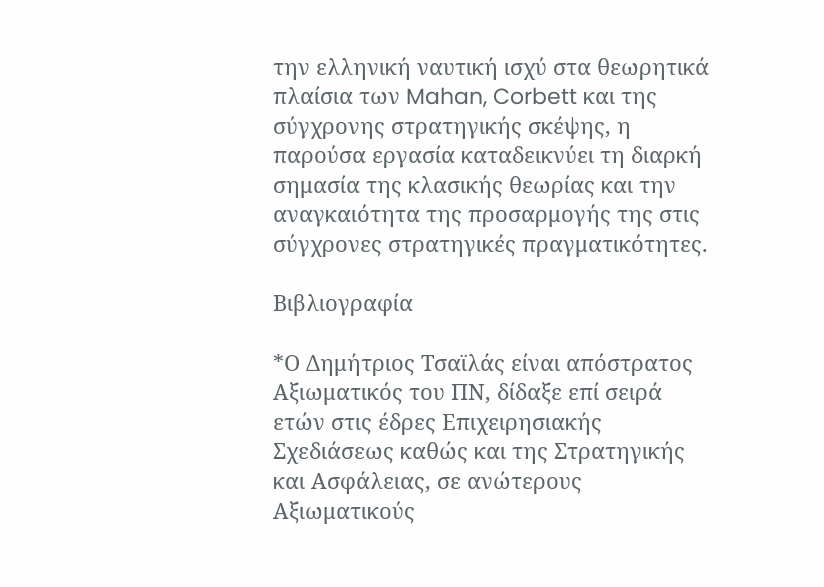την ελληνική ναυτική ισχύ στα θεωρητικά πλαίσια των Mahan, Corbett και της σύγχρονης στρατηγικής σκέψης, η παρούσα εργασία καταδεικνύει τη διαρκή σημασία της κλασικής θεωρίας και την αναγκαιότητα της προσαρμογής της στις σύγχρονες στρατηγικές πραγματικότητες.

Βιβλιογραφία

*Ο Δημήτριος Τσαϊλάς είναι απόστρατος Αξιωματικός του ΠΝ, δίδαξε επί σειρά ετών στις έδρες Επιχειρησιακής Σχεδιάσεως καθώς και της Στρατηγικής και Ασφάλειας, σε ανώτερους Αξιωματικούς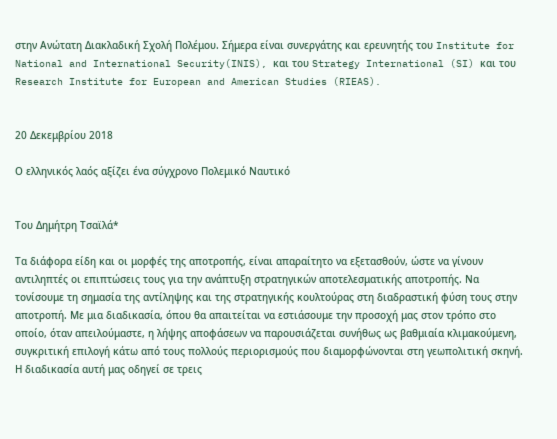στην Ανώτατη Διακλαδική Σχολή Πολέμου. Σήμερα είναι συνεργάτης και ερευνητής του Institute for National and International Security(INIS), και του Strategy International (SI) και του Research Institute for European and American Studies (RIEAS).


20 Δεκεμβρίου 2018

Ο ελληνικός λαός αξίζει ένα σύγχρονο Πολεμικό Ναυτικό


Του Δημήτρη Τσαϊλά*

Τα διάφορα είδη και οι μορφές της αποτροπής, είναι απαραίτητο να εξετασθούν, ώστε να γίνουν αντιληπτές οι επιπτώσεις τους για την ανάπτυξη στρατηγικών αποτελεσματικής αποτροπής. Να τονίσουμε τη σημασία της αντίληψης και της στρατηγικής κουλτούρας στη διαδραστική φύση τους στην αποτροπή. Με μια διαδικασία, όπου θα απαιτείται να εστιάσουμε την προσοχή μας στον τρόπο στο οποίο, όταν απειλούμαστε, η λήψης αποφάσεων να παρουσιάζεται συνήθως ως βαθμιαία κλιμακούμενη, συγκριτική επιλογή κάτω από τους πολλούς περιορισμούς που διαμορφώνονται στη γεωπολιτική σκηνή. Η διαδικασία αυτή μας οδηγεί σε τρεις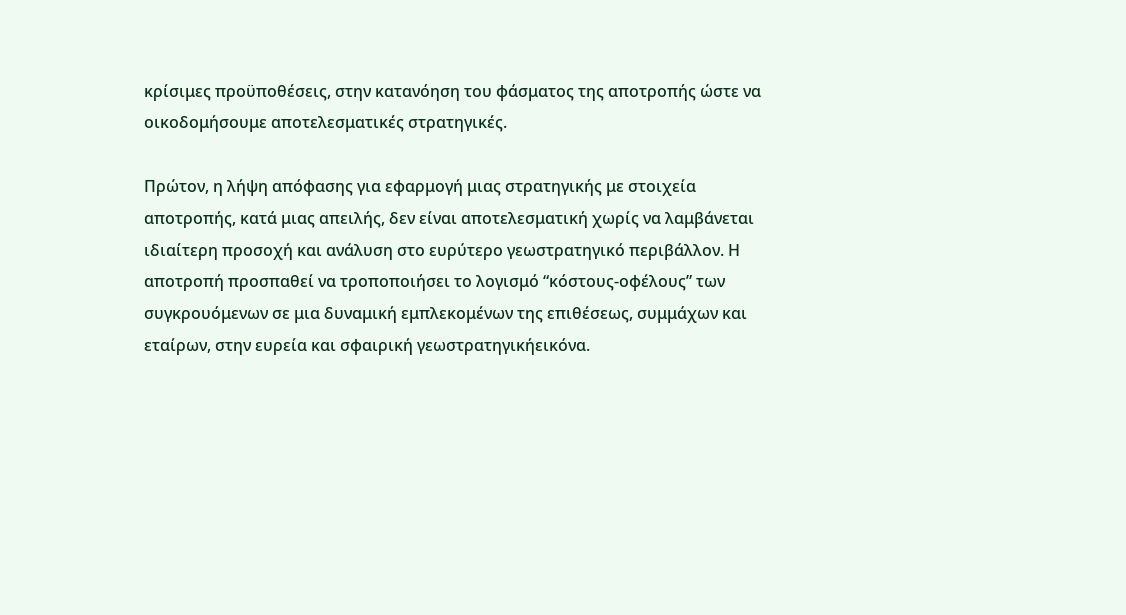κρίσιμες προϋποθέσεις, στην κατανόηση του φάσματος της αποτροπής ώστε να οικοδομήσουμε αποτελεσματικές στρατηγικές.

Πρώτον, η λήψη απόφασης για εφαρμογή μιας στρατηγικής με στοιχεία αποτροπής, κατά μιας απειλής, δεν είναι αποτελεσματική χωρίς να λαμβάνεται ιδιαίτερη προσοχή και ανάλυση στο ευρύτερο γεωστρατηγικό περιβάλλον. Η αποτροπή προσπαθεί να τροποποιήσει το λογισμό “κόστους-οφέλους” των συγκρουόμενων σε μια δυναμική εμπλεκομένων της επιθέσεως, συμμάχων και εταίρων, στην ευρεία και σφαιρική γεωστρατηγικήεικόνα.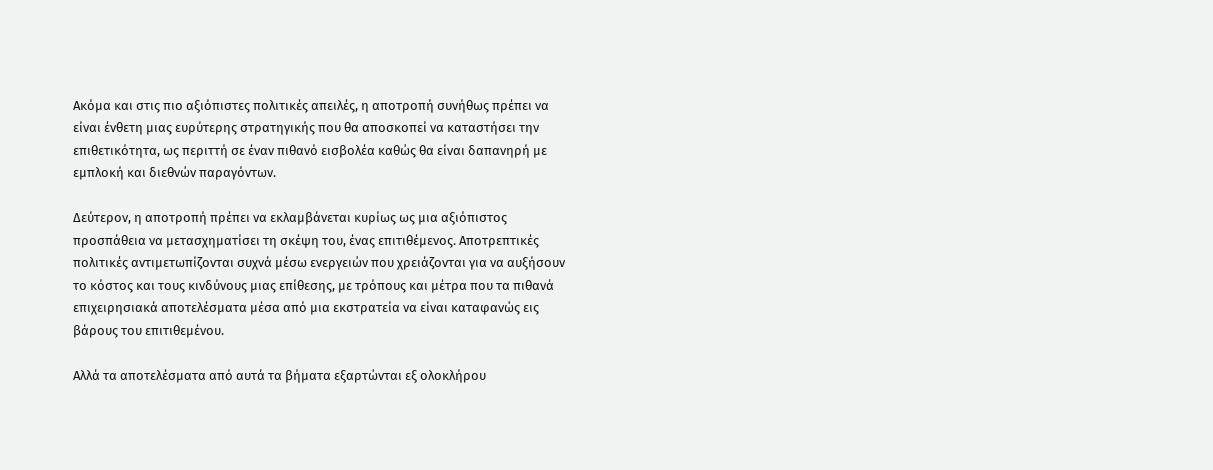Ακόμα και στις πιο αξιόπιστες πολιτικές απειλές, η αποτροπή συνήθως πρέπει να είναι ένθετη μιας ευρύτερης στρατηγικής που θα αποσκοπεί να καταστήσει την επιθετικότητα, ως περιττή σε έναν πιθανό εισβολέα καθώς θα είναι δαπανηρή με εμπλοκή και διεθνών παραγόντων.

Δεύτερον, η αποτροπή πρέπει να εκλαμβάνεται κυρίως ως μια αξιόπιστος προσπάθεια να μετασχηματίσει τη σκέψη του, ένας επιτιθέμενος. Αποτρεπτικές πολιτικές αντιμετωπίζονται συχνά μέσω ενεργειών που χρειάζονται για να αυξήσουν το κόστος και τους κινδύνους μιας επίθεσης, με τρόπους και μέτρα που τα πιθανά επιχειρησιακά αποτελέσματα μέσα από μια εκστρατεία να είναι καταφανώς εις βάρους του επιτιθεμένου.

Αλλά τα αποτελέσματα από αυτά τα βήματα εξαρτώνται εξ ολοκλήρου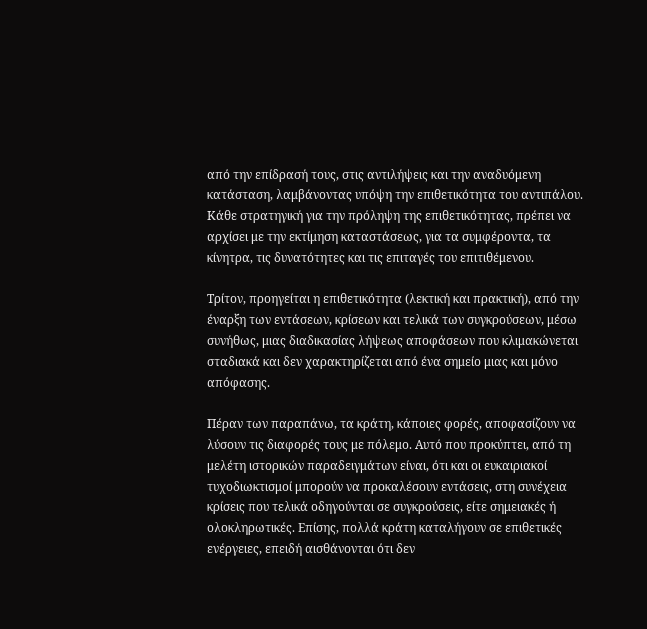από την επίδρασή τους, στις αντιλήψεις και την αναδυόμενη κατάσταση, λαμβάνοντας υπόψη την επιθετικότητα του αντιπάλου. Κάθε στρατηγική για την πρόληψη της επιθετικότητας, πρέπει να αρχίσει με την εκτίμηση καταστάσεως, για τα συμφέροντα, τα κίνητρα, τις δυνατότητες και τις επιταγές του επιτιθέμενου.

Τρίτον, προηγείται η επιθετικότητα (λεκτική και πρακτική), από την έναρξη των εντάσεων, κρίσεων και τελικά των συγκρούσεων, μέσω συνήθως, μιας διαδικασίας λήψεως αποφάσεων που κλιμακώνεται σταδιακά και δεν χαρακτηρίζεται από ένα σημείο μιας και μόνο απόφασης.

Πέραν των παραπάνω, τα κράτη, κάποιες φορές, αποφασίζουν να λύσουν τις διαφορές τους με πόλεμο. Αυτό που προκύπτει, από τη μελέτη ιστορικών παραδειγμάτων είναι, ότι και οι ευκαιριακοί τυχοδιωκτισμοί μπορούν να προκαλέσουν εντάσεις, στη συνέχεια κρίσεις που τελικά οδηγούνται σε συγκρούσεις, είτε σημειακές ή ολοκληρωτικές. Επίσης, πολλά κράτη καταλήγουν σε επιθετικές ενέργειες, επειδή αισθάνονται ότι δεν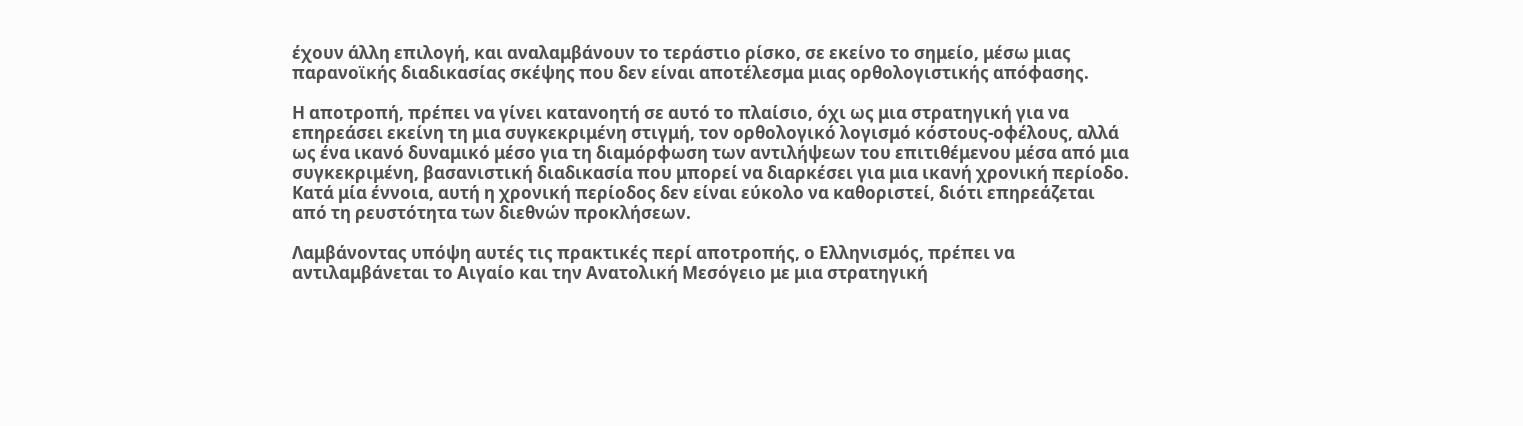έχουν άλλη επιλογή, και αναλαμβάνουν το τεράστιο ρίσκο, σε εκείνο το σημείο, μέσω μιας παρανοϊκής διαδικασίας σκέψης που δεν είναι αποτέλεσμα μιας ορθολογιστικής απόφασης.

Η αποτροπή, πρέπει να γίνει κατανοητή σε αυτό το πλαίσιο, όχι ως μια στρατηγική για να επηρεάσει εκείνη τη μια συγκεκριμένη στιγμή, τον ορθολογικό λογισμό κόστους-οφέλους, αλλά ως ένα ικανό δυναμικό μέσο για τη διαμόρφωση των αντιλήψεων του επιτιθέμενου μέσα από μια συγκεκριμένη, βασανιστική διαδικασία που μπορεί να διαρκέσει για μια ικανή χρονική περίοδο. Κατά μία έννοια, αυτή η χρονική περίοδος δεν είναι εύκολο να καθοριστεί, διότι επηρεάζεται από τη ρευστότητα των διεθνών προκλήσεων.

Λαμβάνοντας υπόψη αυτές τις πρακτικές περί αποτροπής, ο Ελληνισμός, πρέπει να αντιλαμβάνεται το Αιγαίο και την Ανατολική Μεσόγειο με μια στρατηγική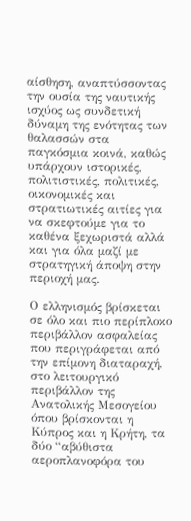αίσθηση, αναπτύσσοντας την ουσία της ναυτικής ισχύος ως συνδετική δύναμη της ενότητας των θαλασσών στα παγκόσμια κοινά, καθώς υπάρχουν ιστορικές, πολιτιστικές, πολιτικές, οικονομικές και στρατιωτικές αιτίες για να σκεφτούμε για το καθένα ξεχωριστά αλλά και για όλα μαζί με στρατηγική άποψη στην περιοχή μας.

Ο ελληνισμός βρίσκεται σε όλο και πιο περίπλοκο περιβάλλον ασφαλείας που περιγράφεται από την επίμονη διαταραχή, στο λειτουργικό περιβάλλον της Ανατολικής Μεσογείου όπου βρίσκονται η Κύπρος και η Κρήτη, τα δύο “αβύθιστα αεροπλανοφόρα του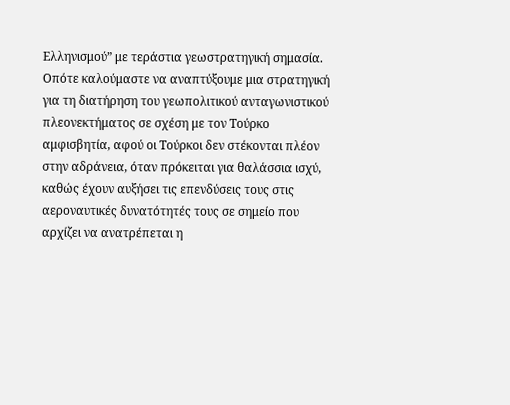Ελληνισμού” με τεράστια γεωστρατηγική σημασία. Οπότε καλούμαστε να αναπτύξουμε μια στρατηγική για τη διατήρηση του γεωπολιτικού ανταγωνιστικού πλεονεκτήματος σε σχέση με τον Τούρκο αμφισβητία, αφού οι Τούρκοι δεν στέκονται πλέον στην αδράνεια, όταν πρόκειται για θαλάσσια ισχύ, καθώς έχουν αυξήσει τις επενδύσεις τους στις αεροναυτικές δυνατότητές τους σε σημείο που αρχίζει να ανατρέπεται η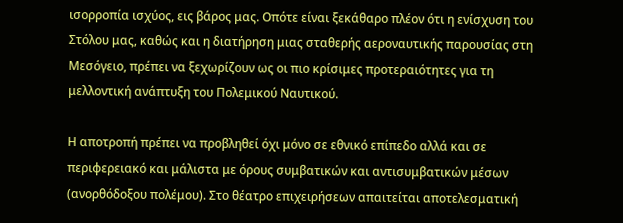ισορροπία ισχύος, εις βάρος μας. Οπότε είναι ξεκάθαρο πλέον ότι η ενίσχυση του Στόλου μας, καθώς και η διατήρηση μιας σταθερής αεροναυτικής παρουσίας στη Μεσόγειο, πρέπει να ξεχωρίζουν ως οι πιο κρίσιμες προτεραιότητες για τη μελλοντική ανάπτυξη του Πολεμικού Ναυτικού.

Η αποτροπή πρέπει να προβληθεί όχι μόνο σε εθνικό επίπεδο αλλά και σε περιφερειακό και μάλιστα με όρους συμβατικών και αντισυμβατικών μέσων (ανορθόδοξου πολέμου). Στο θέατρο επιχειρήσεων απαιτείται αποτελεσματική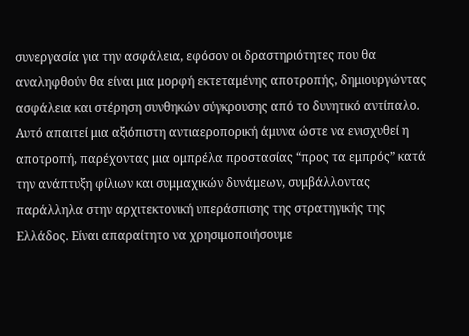συνεργασία για την ασφάλεια, εφόσον οι δραστηριότητες που θα αναληφθούν θα είναι μια μορφή εκτεταμένης αποτροπής, δημιουργώντας ασφάλεια και στέρηση συνθηκών σύγκρουσης από το δυνητικό αντίπαλο. Αυτό απαιτεί μια αξιόπιστη αντιαεροπορική άμυνα ώστε να ενισχυθεί η αποτροπή, παρέχοντας μια ομπρέλα προστασίας “προς τα εμπρός” κατά την ανάπτυξη φίλιων και συμμαχικών δυνάμεων, συμβάλλοντας παράλληλα στην αρχιτεκτονική υπεράσπισης της στρατηγικής της Ελλάδος. Είναι απαραίτητο να χρησιμοποιήσουμε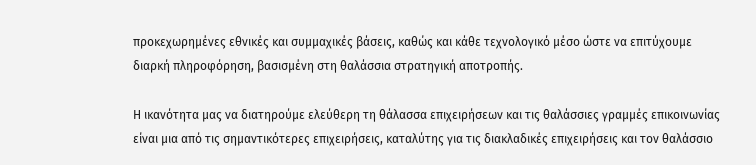προκεχωρημένες εθνικές και συμμαχικές βάσεις, καθώς και κάθε τεχνολογικό μέσο ώστε να επιτύχουμε διαρκή πληροφόρηση, βασισμένη στη θαλάσσια στρατηγική αποτροπής.

Η ικανότητα μας να διατηρούμε ελεύθερη τη θάλασσα επιχειρήσεων και τις θαλάσσιες γραμμές επικοινωνίας είναι μια από τις σημαντικότερες επιχειρήσεις, καταλύτης για τις διακλαδικές επιχειρήσεις και τον θαλάσσιο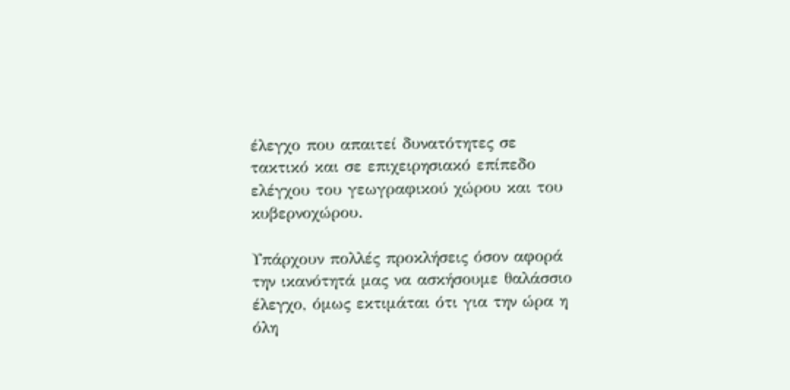έλεγχο που απαιτεί δυνατότητες σε τακτικό και σε επιχειρησιακό επίπεδο ελέγχου του γεωγραφικού χώρου και του κυβερνοχώρου.

Υπάρχουν πολλές προκλήσεις όσον αφορά την ικανότητά μας να ασκήσουμε θαλάσσιο έλεγχο, όμως εκτιμάται ότι για την ώρα η όλη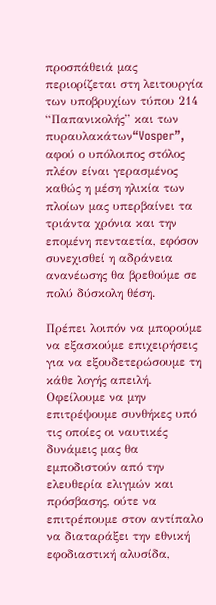προσπάθειά μας περιορίζεται στη λειτουργία των υποβρυχίων τύπου 214 “Παπανικολής” και των πυραυλακάτων“Vosper”, αφού ο υπόλοιπος στόλος πλέον είναι γερασμένος καθώς η μέση ηλικία των πλοίων μας υπερβαίνει τα τριάντα χρόνια και την επομένη πενταετία, εφόσον συνεχισθεί η αδράνεια ανανέωσης θα βρεθούμε σε πολύ δύσκολη θέση.

Πρέπει λοιπόν να μπορούμε να εξασκούμε επιχειρήσεις για να εξουδετερώσουμε τη κάθε λογής απειλή. Οφείλουμε να μην επιτρέψουμε συνθήκες υπό τις οποίες οι ναυτικές δυνάμεις μας θα εμποδιστούν από την ελευθερία ελιγμών και πρόσβασης, ούτε να επιτρέπουμε στον αντίπαλο να διαταράξει την εθνική εφοδιαστική αλυσίδα,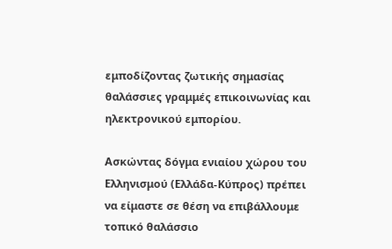εμποδίζοντας ζωτικής σημασίας θαλάσσιες γραμμές επικοινωνίας και ηλεκτρονικού εμπορίου.

Ασκώντας δόγμα ενιαίου χώρου του Ελληνισμού (Ελλάδα-Κύπρος) πρέπει να είμαστε σε θέση να επιβάλλουμε τοπικό θαλάσσιο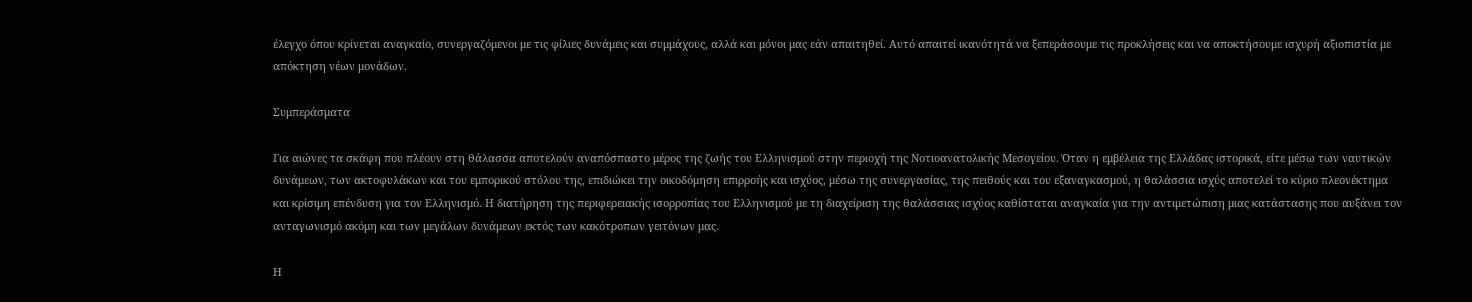έλεγχο όπου κρίνεται αναγκαίο, συνεργαζόμενοι με τις φίλιες δυνάμεις και συμμάχους, αλλά και μόνοι μας εάν απαιτηθεί. Αυτό απαιτεί ικανότητά να ξεπεράσουμε τις προκλήσεις και να αποκτήσουμε ισχυρή αξιοπιστία με απόκτηση νέων μονάδων.

Συμπεράσματα

Για αιώνες τα σκάφη που πλέουν στη θάλασσα αποτελούν αναπόσπαστο μέρος της ζωής του Ελληνισμού στην περιοχή της Νοτιοανατολικής Μεσογείου. Όταν η εμβέλεια της Ελλάδας ιστορικά, είτε μέσω των ναυτικών δυνάμεων, των ακτοφυλάκων και του εμπορικού στόλου της, επιδιώκει την οικοδόμηση επιρροής και ισχύος, μέσω της συνεργασίας, της πειθούς και του εξαναγκασμού, η θαλάσσια ισχύς αποτελεί το κύριο πλεονέκτημα και κρίσιμη επένδυση για τον Ελληνισμό. Η διατήρηση της περιφερειακής ισορροπίας του Ελληνισμού με τη διαχείριση της θαλάσσιας ισχύος καθίσταται αναγκαία για την αντιμετώπιση μιας κατάστασης που αυξάνει τον ανταγωνισμό ακόμη και των μεγάλων δυνάμεων εκτός των κακότροπων γειτόνων μας.

Η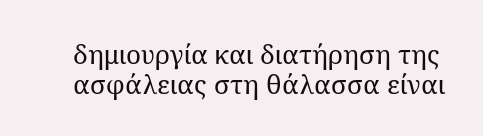δημιουργία και διατήρηση της ασφάλειας στη θάλασσα είναι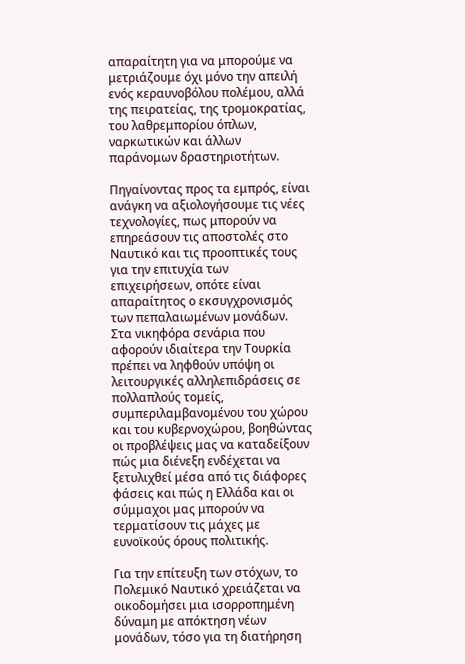απαραίτητη για να μπορούμε να μετριάζουμε όχι μόνο την απειλή ενός κεραυνοβόλου πολέμου, αλλά της πειρατείας, της τρομοκρατίας, του λαθρεμπορίου όπλων, ναρκωτικών και άλλων παράνομων δραστηριοτήτων.

Πηγαίνοντας προς τα εμπρός, είναι ανάγκη να αξιολογήσουμε τις νέες τεχνολογίες, πως μπορούν να επηρεάσουν τις αποστολές στο Ναυτικό και τις προοπτικές τους για την επιτυχία των επιχειρήσεων, οπότε είναι απαραίτητος ο εκσυγχρονισμός των πεπαλαιωμένων μονάδων. Στα νικηφόρα σενάρια που αφορούν ιδιαίτερα την Τουρκία πρέπει να ληφθούν υπόψη οι λειτουργικές αλληλεπιδράσεις σε πολλαπλούς τομείς, συμπεριλαμβανομένου του χώρου και του κυβερνοχώρου, βοηθώντας οι προβλέψεις μας να καταδείξουν πώς μια διένεξη ενδέχεται να ξετυλιχθεί μέσα από τις διάφορες φάσεις και πώς η Ελλάδα και οι σύμμαχοι μας μπορούν να τερματίσουν τις μάχες με ευνοϊκούς όρους πολιτικής.

Για την επίτευξη των στόχων, το Πολεμικό Ναυτικό χρειάζεται να οικοδομήσει μια ισορροπημένη δύναμη με απόκτηση νέων μονάδων, τόσο για τη διατήρηση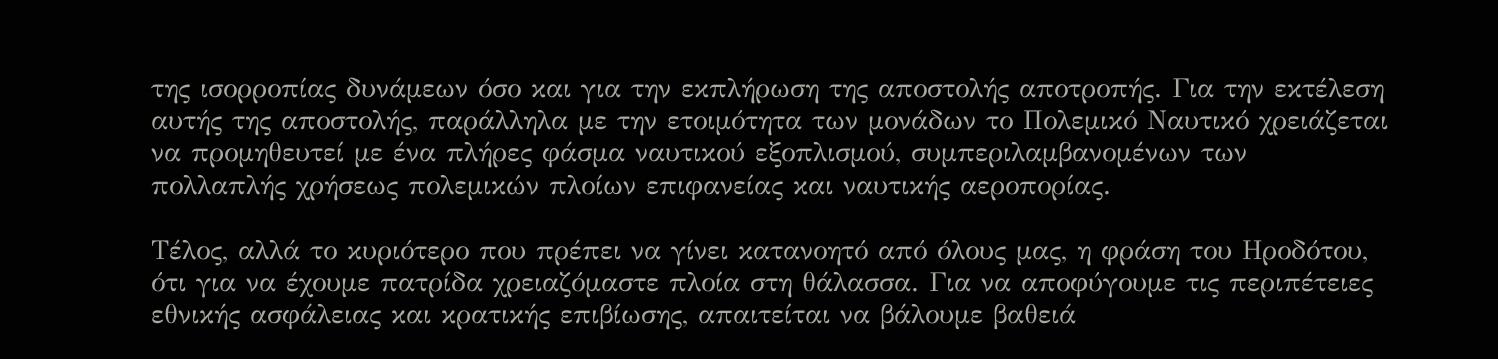της ισορροπίας δυνάμεων όσο και για την εκπλήρωση της αποστολής αποτροπής. Για την εκτέλεση αυτής της αποστολής, παράλληλα με την ετοιμότητα των μονάδων το Πολεμικό Ναυτικό χρειάζεται να προμηθευτεί με ένα πλήρες φάσμα ναυτικού εξοπλισμού, συμπεριλαμβανομένων των πολλαπλής χρήσεως πολεμικών πλοίων επιφανείας και ναυτικής αεροπορίας.

Τέλος, αλλά το κυριότερο που πρέπει να γίνει κατανοητό από όλους μας, η φράση του Ηροδότου, ότι για να έχουμε πατρίδα χρειαζόμαστε πλοία στη θάλασσα. Για να αποφύγουμε τις περιπέτειες εθνικής ασφάλειας και κρατικής επιβίωσης, απαιτείται να βάλουμε βαθειά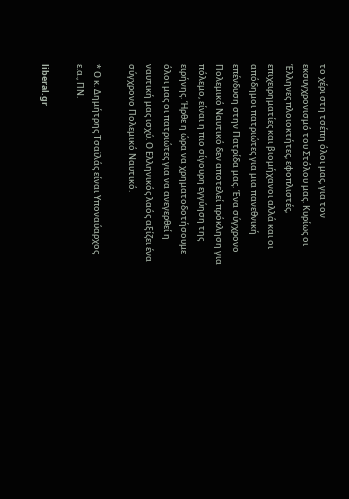το χέρι στη τσέπη όλοι μας, για τον εκσυγχρονισμό του Στόλου μας. Κυρίως οι Έλληνες πλοιοκτήτες, εφοπλιστές, επιχειρηματίες και βιομήχανοι αλλά και οι απόδημοι πατριώτες για μια πανεθνική επένδυση στην Πατρίδα μας. Ένα σύγχρονο Πολεμικό Ναυτικό δεν αποτελεί πρόκληση για πόλεμο, είναι η πιο σίγουρη εγγύηση της ειρήνης. Ήρθε η ώρα να χρηματοδοτήσουμε όλοι μας οι πατριώτες για να ανεγερθεί η ναυτική μας ισχύ. Ο Ελληνικός λαός αξίζει ένα σύγχρονο Πολεμικό Ναυτικό.

* Ο κ. Δημήτρης Τσαϊλάς είναι Υποναύαρχος ε.α., ΠΝ.

liberal.gr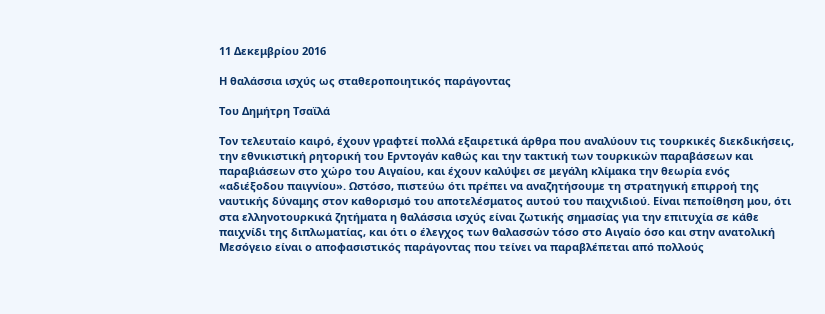11 Δεκεμβρίου 2016

Η θαλάσσια ισχύς ως σταθεροποιητικός παράγοντας

Του Δημήτρη Τσαϊλά

Τον τελευταίο καιρό, έχουν γραφτεί πολλά εξαιρετικά άρθρα που αναλύουν τις τουρκικές διεκδικήσεις, την εθνικιστική ρητορική του Ερντογάν καθώς και την τακτική των τουρκικών παραβάσεων και παραβιάσεων στο χώρο του Αιγαίου, και έχουν καλύψει σε μεγάλη κλίμακα την θεωρία ενός «αδιέξοδου παιγνίου». Ωστόσο, πιστεύω ότι πρέπει να αναζητήσουμε τη στρατηγική επιρροή της ναυτικής δύναμης στον καθορισμό του αποτελέσματος αυτού του παιχνιδιού. Είναι πεποίθηση μου, ότι στα ελληνοτουρκικά ζητήματα η θαλάσσια ισχύς είναι ζωτικής σημασίας για την επιτυχία σε κάθε παιχνίδι της διπλωματίας, και ότι ο έλεγχος των θαλασσών τόσο στο Αιγαίο όσο και στην ανατολική Μεσόγειο είναι ο αποφασιστικός παράγοντας που τείνει να παραβλέπεται από πολλούς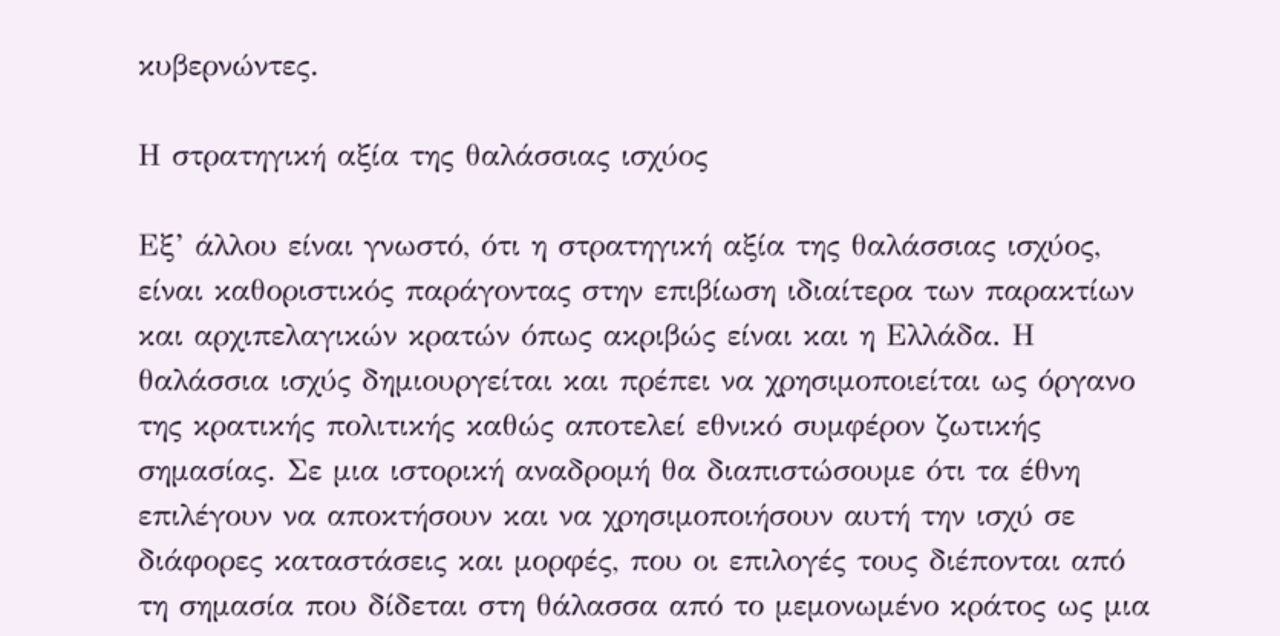κυβερνώντες.

Η στρατηγική αξία της θαλάσσιας ισχύος

Εξ’ άλλου είναι γνωστό, ότι η στρατηγική αξία της θαλάσσιας ισχύος, είναι καθοριστικός παράγοντας στην επιβίωση ιδιαίτερα των παρακτίων και αρχιπελαγικών κρατών όπως ακριβώς είναι και η Ελλάδα. Η θαλάσσια ισχύς δημιουργείται και πρέπει να χρησιμοποιείται ως όργανο της κρατικής πολιτικής καθώς αποτελεί εθνικό συμφέρον ζωτικής σημασίας. Σε μια ιστορική αναδρομή θα διαπιστώσουμε ότι τα έθνη επιλέγουν να αποκτήσουν και να χρησιμοποιήσουν αυτή την ισχύ σε διάφορες καταστάσεις και μορφές, που οι επιλογές τους διέπονται από τη σημασία που δίδεται στη θάλασσα από το μεμονωμένο κράτος ως μια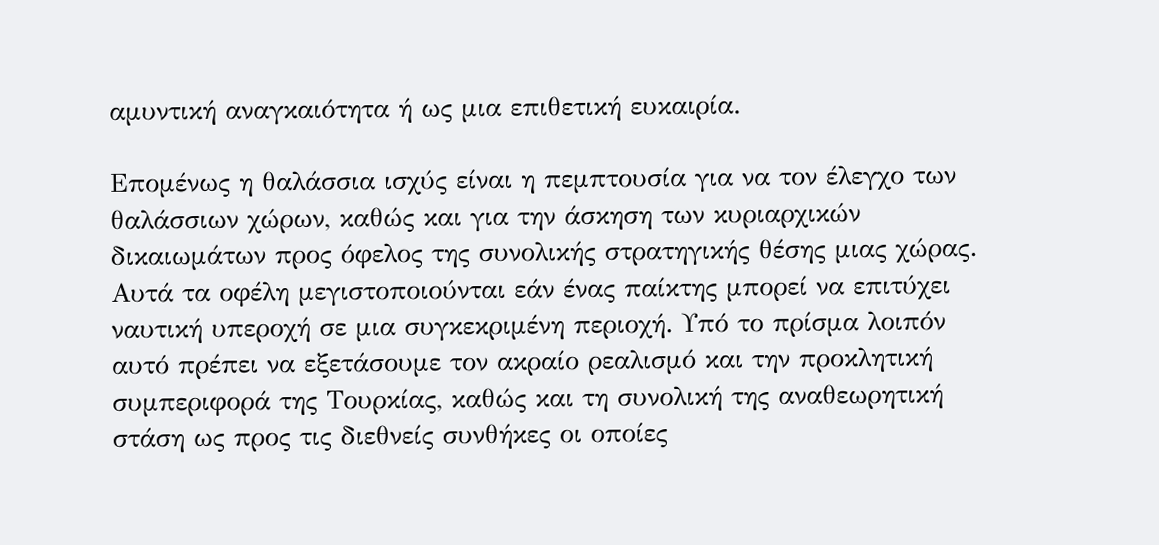αμυντική αναγκαιότητα ή ως μια επιθετική ευκαιρία.

Επομένως η θαλάσσια ισχύς είναι η πεμπτουσία για να τον έλεγχο των θαλάσσιων χώρων, καθώς και για την άσκηση των κυριαρχικών δικαιωμάτων προς όφελος της συνολικής στρατηγικής θέσης μιας χώρας. Αυτά τα οφέλη μεγιστοποιούνται εάν ένας παίκτης μπορεί να επιτύχει ναυτική υπεροχή σε μια συγκεκριμένη περιοχή. Υπό το πρίσμα λοιπόν αυτό πρέπει να εξετάσουμε τον ακραίο ρεαλισμό και την προκλητική συμπεριφορά της Τουρκίας, καθώς και τη συνολική της αναθεωρητική στάση ως προς τις διεθνείς συνθήκες οι οποίες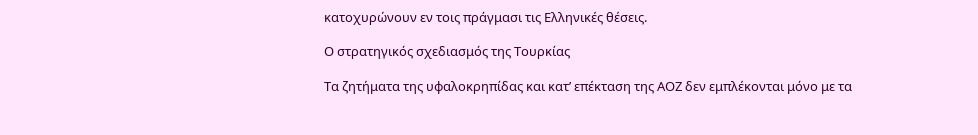κατοχυρώνουν εν τοις πράγμασι τις Ελληνικές θέσεις.

Ο στρατηγικός σχεδιασμός της Τουρκίας

Τα ζητήματα της υφαλοκρηπίδας και κατ’ επέκταση της ΑΟΖ δεν εμπλέκονται μόνο με τα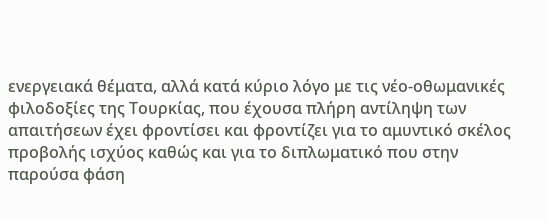ενεργειακά θέματα, αλλά κατά κύριο λόγο με τις νέο-οθωμανικές φιλοδοξίες της Τουρκίας, που έχουσα πλήρη αντίληψη των απαιτήσεων έχει φροντίσει και φροντίζει για το αμυντικό σκέλος προβολής ισχύος καθώς και για το διπλωματικό που στην παρούσα φάση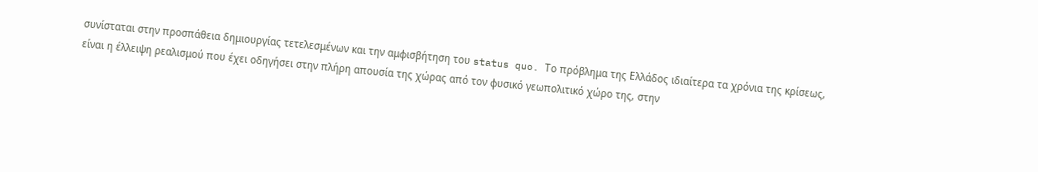συνίσταται στην προσπάθεια δημιουργίας τετελεσμένων και την αμφισβήτηση του status quo. Το πρόβλημα της Ελλάδος ιδιαίτερα τα χρόνια της κρίσεως, είναι η έλλειψη ρεαλισμού που έχει οδηγήσει στην πλήρη απουσία της χώρας από τον φυσικό γεωπολιτικό χώρο της, στην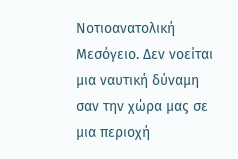Νοτιοανατολική Μεσόγειο. Δεν νοείται μια ναυτική δύναμη σαν την χώρα μας σε μια περιοχή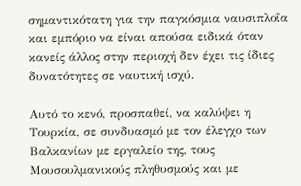σημαντικότατη για την παγκόσμια ναυσιπλοΐα και εμπόριο να είναι απούσα ειδικά όταν κανείς άλλος στην περιοχή δεν έχει τις ίδιες δυνατότητες σε ναυτική ισχύ.

Αυτό το κενό, προσπαθεί, να καλύψει η Τουρκία, σε συνδυασμό με τον έλεγχο των Βαλκανίων με εργαλείο της, τους Μουσουλμανικούς πληθυσμούς και με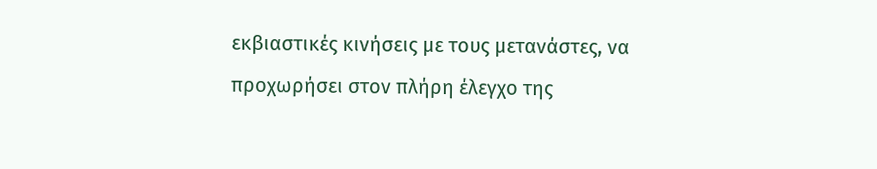εκβιαστικές κινήσεις με τους μετανάστες, να προχωρήσει στον πλήρη έλεγχο της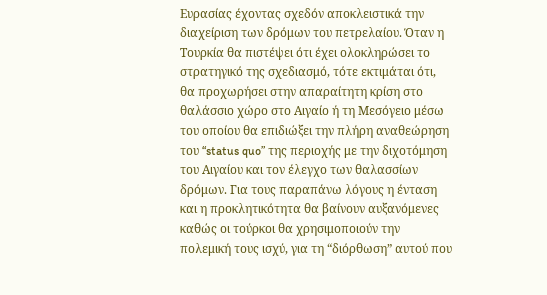Ευρασίας έχοντας σχεδόν αποκλειστικά την διαχείριση των δρόμων του πετρελαίου. Όταν η Τουρκία θα πιστέψει ότι έχει ολοκληρώσει το στρατηγικό της σχεδιασμό, τότε εκτιμάται ότι, θα προχωρήσει στην απαραίτητη κρίση στο θαλάσσιο χώρο στο Αιγαίο ή τη Μεσόγειο μέσω του οποίου θα επιδιώξει την πλήρη αναθεώρηση του “status quo” της περιοχής με την διχοτόμηση του Αιγαίου και τον έλεγχο των θαλασσίων δρόμων. Για τους παραπάνω λόγους η ένταση και η προκλητικότητα θα βαίνουν αυξανόμενες καθώς οι τούρκοι θα χρησιμοποιούν την πολεμική τους ισχύ, για τη “διόρθωση” αυτού που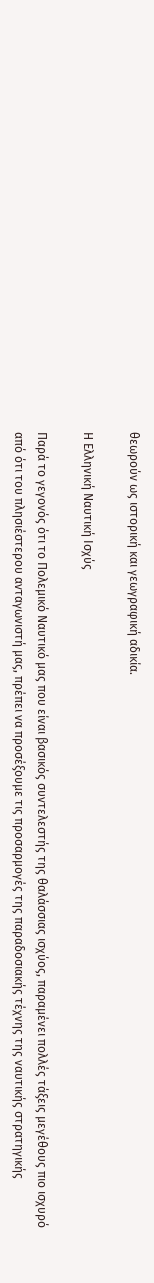θεωρούν ως ιστορική και γεωγραφική αδικία.

Η Ελληνική Ναυτική Ισχύς

Παρά το γεγονός ότι το Πολεμικό Ναυτικό μας που είναι βασικός συντελεστής της θαλάσσιας ισχύος, παραμένει πολλές τάξεις μεγέθους πιο ισχυρό από ότι του πλησιέστερου ανταγωνιστή μας, πρέπει να προσέξουμε τις προσαρμογές της παραδοσιακής τέχνης της ναυτικής στρατηγικής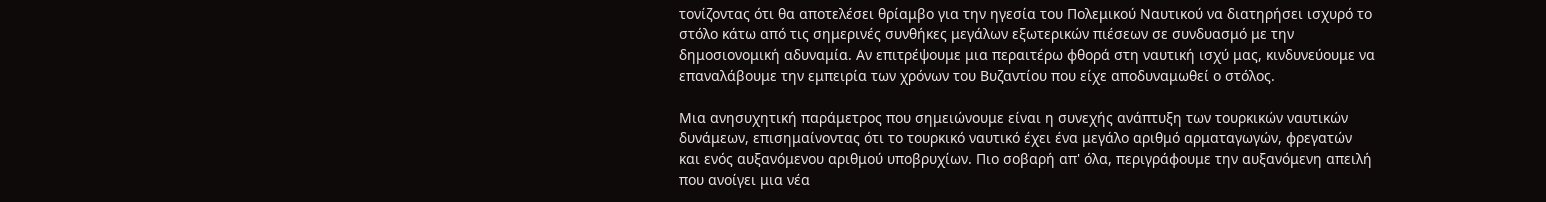τονίζοντας ότι θα αποτελέσει θρίαμβο για την ηγεσία του Πολεμικού Ναυτικού να διατηρήσει ισχυρό το στόλο κάτω από τις σημερινές συνθήκες μεγάλων εξωτερικών πιέσεων σε συνδυασμό με την δημοσιονομική αδυναμία. Αν επιτρέψουμε μια περαιτέρω φθορά στη ναυτική ισχύ μας, κινδυνεύουμε να επαναλάβουμε την εμπειρία των χρόνων του Βυζαντίου που είχε αποδυναμωθεί ο στόλος.

Μια ανησυχητική παράμετρος που σημειώνουμε είναι η συνεχής ανάπτυξη των τουρκικών ναυτικών δυνάμεων, επισημαίνοντας ότι το τουρκικό ναυτικό έχει ένα μεγάλο αριθμό αρματαγωγών, φρεγατών και ενός αυξανόμενου αριθμού υποβρυχίων. Πιο σοβαρή απ' όλα, περιγράφουμε την αυξανόμενη απειλή που ανοίγει μια νέα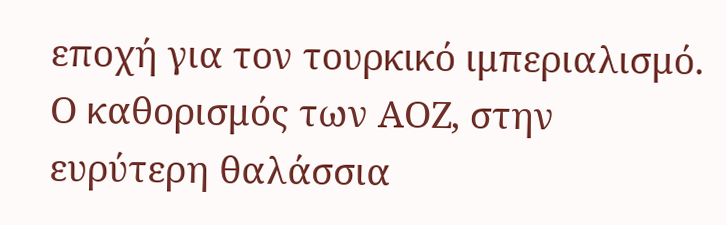εποχή για τον τουρκικό ιμπεριαλισμό. Ο καθορισμός των ΑΟΖ, στην ευρύτερη θαλάσσια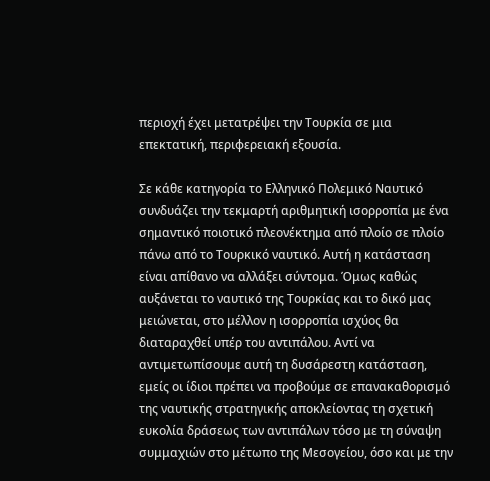περιοχή έχει μετατρέψει την Τουρκία σε μια επεκτατική, περιφερειακή εξουσία.

Σε κάθε κατηγορία το Ελληνικό Πολεμικό Ναυτικό συνδυάζει την τεκμαρτή αριθμητική ισορροπία με ένα σημαντικό ποιοτικό πλεονέκτημα από πλοίο σε πλοίο πάνω από το Τουρκικό ναυτικό. Αυτή η κατάσταση είναι απίθανο να αλλάξει σύντομα. Όμως καθώς αυξάνεται το ναυτικό της Τουρκίας και το δικό μας μειώνεται, στο μέλλον η ισορροπία ισχύος θα διαταραχθεί υπέρ του αντιπάλου. Αντί να αντιμετωπίσουμε αυτή τη δυσάρεστη κατάσταση, εμείς οι ίδιοι πρέπει να προβούμε σε επανακαθορισμό της ναυτικής στρατηγικής αποκλείοντας τη σχετική ευκολία δράσεως των αντιπάλων τόσο με τη σύναψη συμμαχιών στο μέτωπο της Μεσογείου, όσο και με την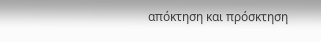απόκτηση και πρόσκτηση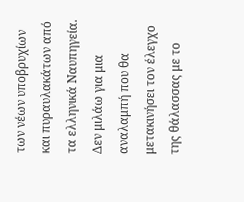των νέων υποβρυχίων και πυραυλακάτων από τα ελληνικά Ναυπηγεία. Δεν μιλάω για μια αναλαμπή που θα μετακινήσει τον έλεγχο της θάλασσας με το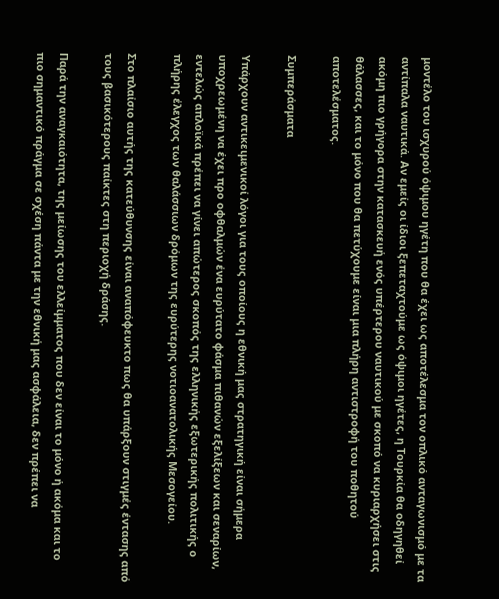μοντέλο του ισχυρού όψιμου ηγέτη που θα έχει ως αποτέλεσμα τον οπλικό ανταγωνισμό με τα αντίπαλα ναυτικά. Αν εμείς οι ίδιοι ξεπεταχτούμε ως όψιμοι ηγέτες, η Τουρκία θα οδηγηθεί ακόμη πιο γρήγορα στην κατασκευή ενός υπέρτερου ναυτικού με σκοπό να κυριαρχήσει στις θάλασσες, και το μόνο που θα πετύχουμε είναι μια πλήρη αντιστροφή του ποθητού αποτελέσματος.

Συμπεράσματα

Υπάρχουν αντικειμενικοί λόγοι για τους οποίους η εθνική μας στρατηγική είναι σήμερα υποχρεωμένη να έχει προ οφθαλμών ένα ευρύτατο φάσμα πιθανών εξελίξεων και σεναρίων, εντελώς απλοϊκά πρέπει να γίνει απώτερος σκοπός της ελληνικής εξωτερικής πολιτικής ο πλήρης έλεγχος των θαλάσσιων δρόμων της ευρύτερης νοτιοανατολικής Μεσογείου.

Στο πλαίσιο αυτής της κατεύθυνσης είναι αναπόφευκτο πως θα υπάρξουν στιγμές έντασης από τους βασικότερους παίκτες στη περιοχή δράσης.

Παρά την αναγκαιότητα, της μείωσης του ελλείμματος που δεν είναι το μόνο ή ακόμα και το πιο σημαντικό πράγμα σε σχέση πάντα με την εθνική μας ασφάλεια, δεν πρέπει να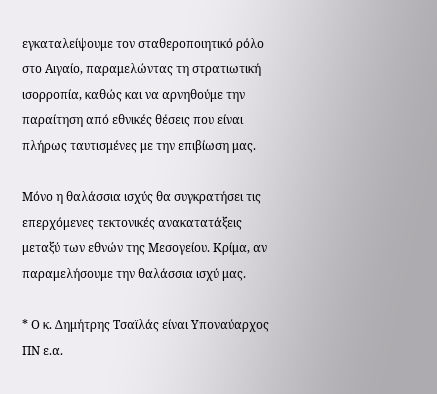εγκαταλείψουμε τον σταθεροποιητικό ρόλο στο Αιγαίο, παραμελώντας τη στρατιωτική ισορροπία, καθώς και να αρνηθούμε την παραίτηση από εθνικές θέσεις που είναι πλήρως ταυτισμένες με την επιβίωση μας.

Μόνο η θαλάσσια ισχύς θα συγκρατήσει τις επερχόμενες τεκτονικές ανακατατάξεις μεταξύ των εθνών της Μεσογείου. Κρίμα, αν παραμελήσουμε την θαλάσσια ισχύ μας.

* Ο κ. Δημήτρης Τσαϊλάς είναι Υποναύαρχος ΠΝ ε.α.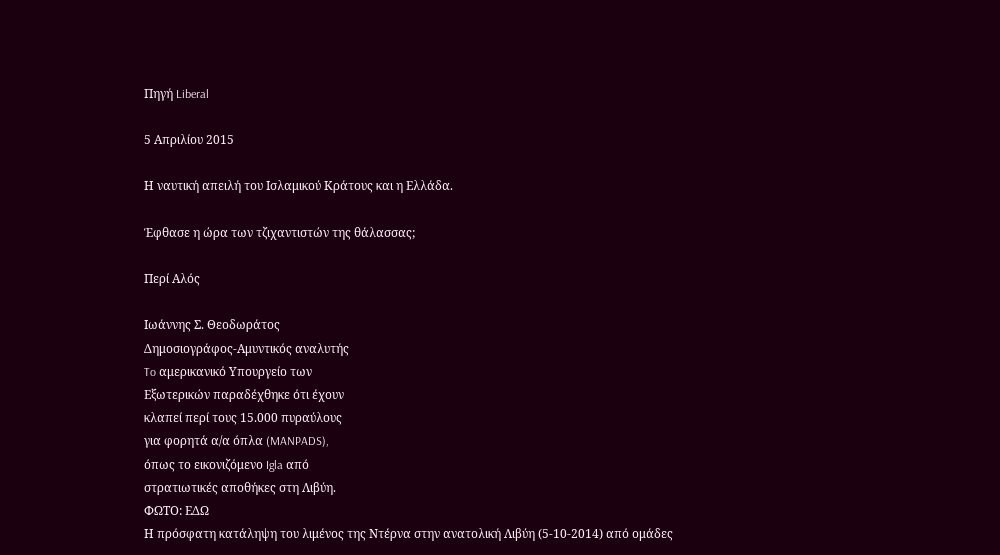Πηγή Liberal

5 Απριλίου 2015

Η ναυτική απειλή του Ισλαμικού Κράτους και η Ελλάδα.

Έφθασε η ώρα των τζιχαντιστών της θάλασσας;

Περί Αλός

Ιωάννης Σ. Θεοδωράτος
Δημοσιογράφος-Αμυντικός αναλυτής
To αμερικανικό Υπουργείο των
Εξωτερικών παραδέχθηκε ότι έχουν
κλαπεί περί τους 15.000 πυραύλους
για φορητά α/α όπλα (MANPADS),
όπως το εικονιζόμενο Igla από
στρατιωτικές αποθήκες στη Λιβύη.
ΦΩΤΟ: ΕΔΩ
Η πρόσφατη κατάληψη του λιμένος της Ντέρνα στην ανατολική Λιβύη (5-10-2014) από ομάδες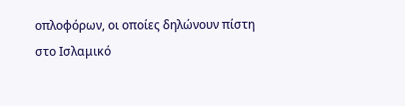οπλοφόρων, οι οποίες δηλώνουν πίστη στο Ισλαμικό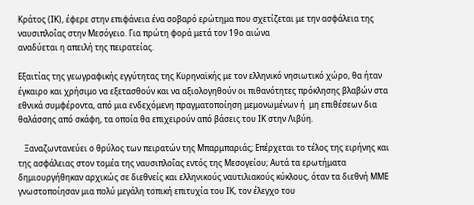Κράτος (ΙΚ), έφερε στην επιφάνεια ένα σοβαρό ερώτημα που σχετίζεται με την ασφάλεια της ναυσιπλοΐας στην Μεσόγειο. Για πρώτη φορά μετά τον 19ο αιώνα
αναδύεται η απειλή της πειρατείας.

Εξαιτίας της γεωγραφικής εγγύτητας της Κυρηναϊκής με τον ελληνικό νησιωτικό χώρο, θα ήταν έγκαιρο και χρήσιμο να εξετασθούν και να αξιολογηθούν οι πιθανότητες πρόκλησης βλαβών στα εθνικά συμφέροντα, από μια ενδεχόμενη πραγματοποίηση μεμονωμένων ή  μη επιθέσεων δια θαλάσσης από σκάφη, τα οποία θα επιχειρούν από βάσεις του ΙΚ στην Λιβύη.

   Ξαναζωντανεύει ο θρύλος των πειρατών της Μπαρμπαριάς; Επέρχεται το τέλος της ειρήνης και της ασφάλειας στον τομέα της ναυσιπλοΐας εντός της Μεσογείου; Αυτά τα ερωτήματα δημιουργήθηκαν αρχικώς σε διεθνείς και ελληνικούς ναυτιλιακούς κύκλους, όταν τα διεθνή ΜΜΕ γνωστοποίησαν μια πολύ μεγάλη τοπική επιτυχία του ΙΚ, τον έλεγχο του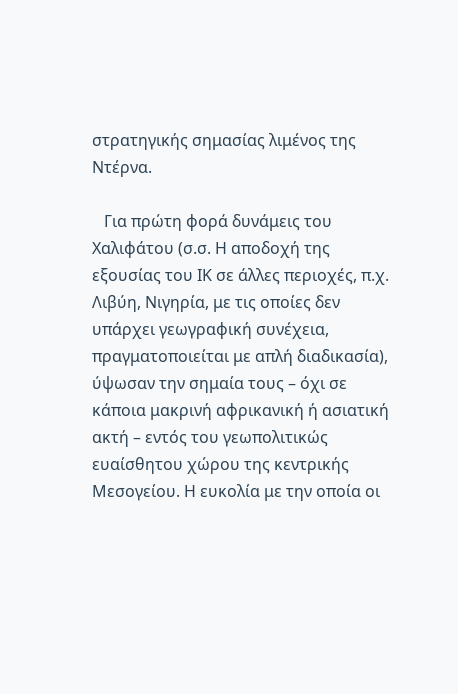στρατηγικής σημασίας λιμένος της Ντέρνα.

   Για πρώτη φορά δυνάμεις του Χαλιφάτου (σ.σ. Η αποδοχή της εξουσίας του ΙΚ σε άλλες περιοχές, π.χ. Λιβύη, Νιγηρία, με τις οποίες δεν υπάρχει γεωγραφική συνέχεια, πραγματοποιείται με απλή διαδικασία), ύψωσαν την σημαία τους – όχι σε κάποια μακρινή αφρικανική ή ασιατική ακτή – εντός του γεωπολιτικώς ευαίσθητου χώρου της κεντρικής Μεσογείου. Η ευκολία με την οποία οι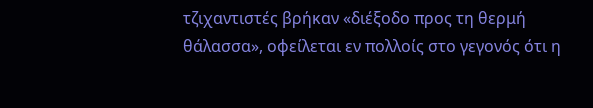τζιχαντιστές βρήκαν «διέξοδο προς τη θερμή θάλασσα», οφείλεται εν πολλοίς στο γεγονός ότι η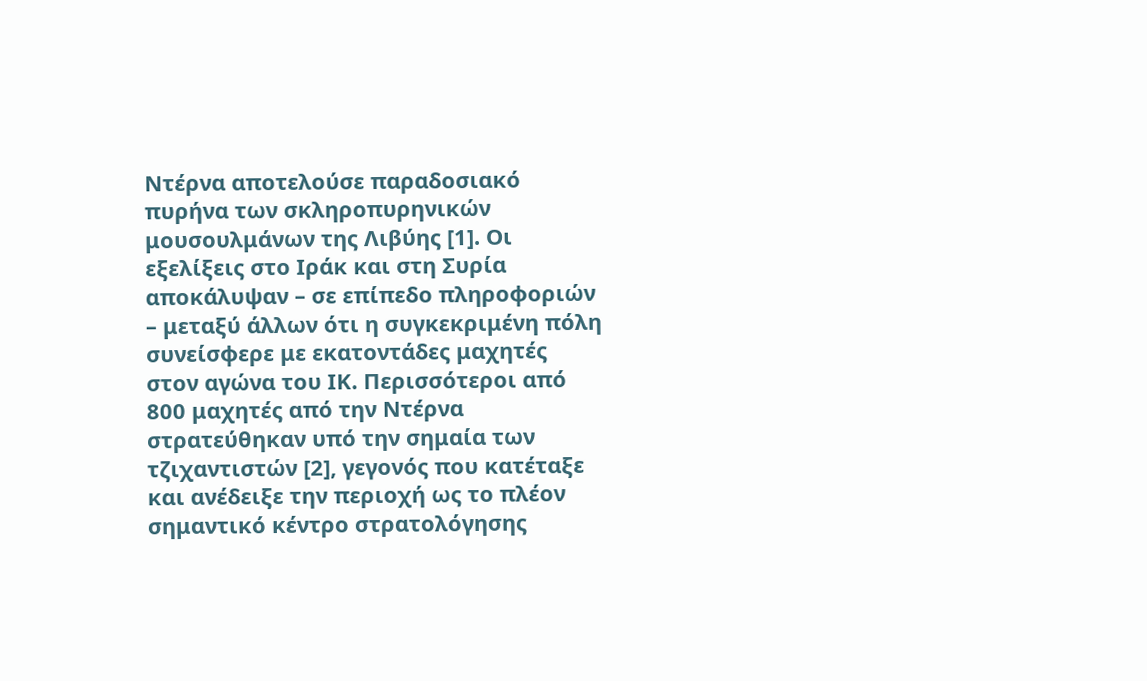Ντέρνα αποτελούσε παραδοσιακό πυρήνα των σκληροπυρηνικών μουσουλμάνων της Λιβύης [1]. Οι εξελίξεις στο Ιράκ και στη Συρία αποκάλυψαν – σε επίπεδο πληροφοριών – μεταξύ άλλων ότι η συγκεκριμένη πόλη συνείσφερε με εκατοντάδες μαχητές στον αγώνα του ΙΚ. Περισσότεροι από 800 μαχητές από την Ντέρνα στρατεύθηκαν υπό την σημαία των τζιχαντιστών [2], γεγονός που κατέταξε και ανέδειξε την περιοχή ως το πλέον σημαντικό κέντρο στρατολόγησης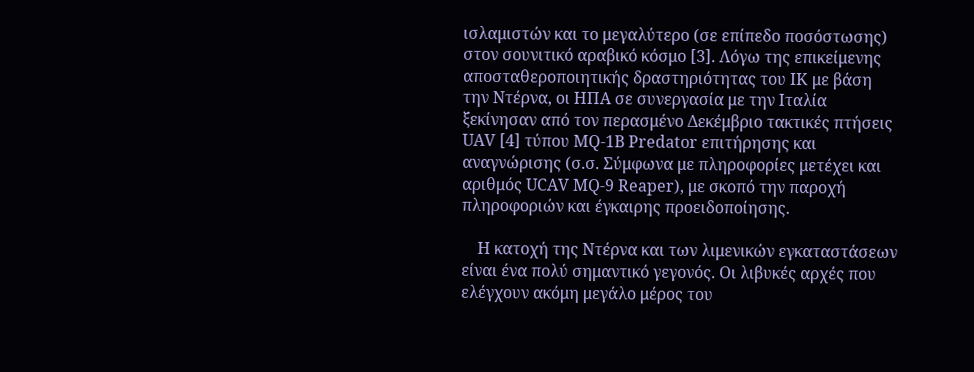ισλαμιστών και το μεγαλύτερο (σε επίπεδο ποσόστωσης) στον σουνιτικό αραβικό κόσμο [3]. Λόγω της επικείμενης αποσταθεροποιητικής δραστηριότητας του ΙΚ με βάση την Ντέρνα, οι ΗΠΑ σε συνεργασία με την Ιταλία ξεκίνησαν από τον περασμένο Δεκέμβριο τακτικές πτήσεις UAV [4] τύπου MQ-1Β Predator επιτήρησης και αναγνώρισης (σ.σ. Σύμφωνα με πληροφορίες μετέχει και αριθμός UCAV MQ-9 Reaper), με σκοπό την παροχή πληροφοριών και έγκαιρης προειδοποίησης.

    Η κατοχή της Ντέρνα και των λιμενικών εγκαταστάσεων είναι ένα πολύ σημαντικό γεγονός. Οι λιβυκές αρχές που ελέγχουν ακόμη μεγάλο μέρος του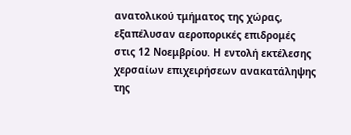ανατολικού τμήματος της χώρας, εξαπέλυσαν αεροπορικές επιδρομές στις 12 Νοεμβρίου. Η εντολή εκτέλεσης χερσαίων επιχειρήσεων ανακατάληψης της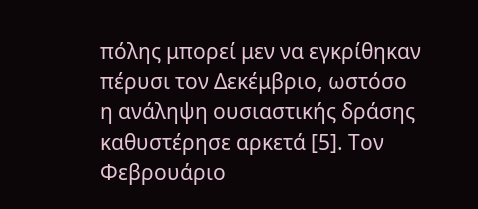πόλης μπορεί μεν να εγκρίθηκαν πέρυσι τον Δεκέμβριο, ωστόσο η ανάληψη ουσιαστικής δράσης καθυστέρησε αρκετά [5]. Τον Φεβρουάριο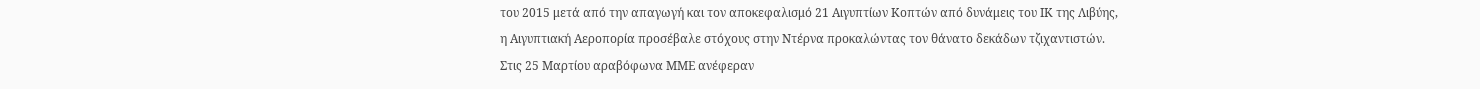του 2015 μετά από την απαγωγή και τον αποκεφαλισμό 21 Αιγυπτίων Κοπτών από δυνάμεις του ΙΚ της Λιβύης, η Αιγυπτιακή Αεροπορία προσέβαλε στόχους στην Ντέρνα προκαλώντας τον θάνατο δεκάδων τζιχαντιστών. Στις 25 Μαρτίου αραβόφωνα ΜΜΕ ανέφεραν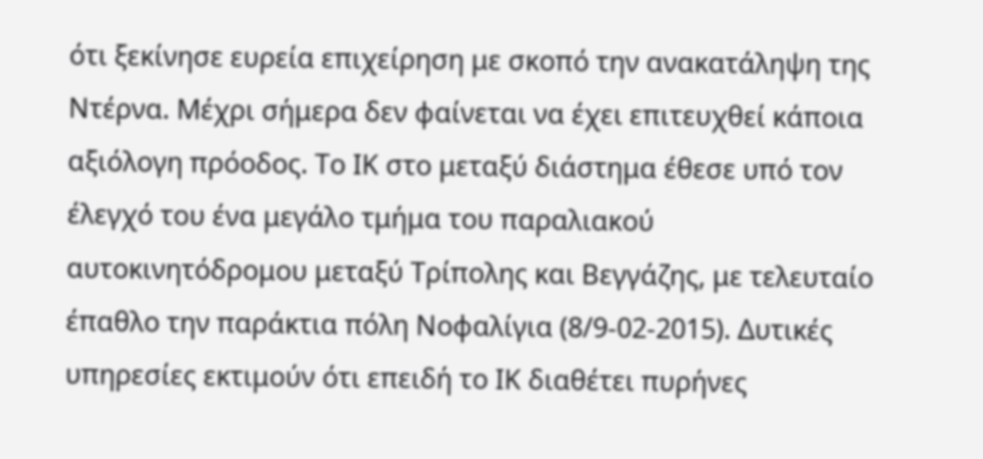ότι ξεκίνησε ευρεία επιχείρηση με σκοπό την ανακατάληψη της Ντέρνα. Μέχρι σήμερα δεν φαίνεται να έχει επιτευχθεί κάποια αξιόλογη πρόοδος. Το ΙΚ στο μεταξύ διάστημα έθεσε υπό τον έλεγχό του ένα μεγάλο τμήμα του παραλιακού αυτοκινητόδρομου μεταξύ Τρίπολης και Βεγγάζης, με τελευταίο έπαθλο την παράκτια πόλη Νοφαλίγια (8/9-02-2015). Δυτικές υπηρεσίες εκτιμούν ότι επειδή το ΙΚ διαθέτει πυρήνες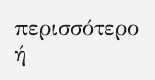περισσότερο ή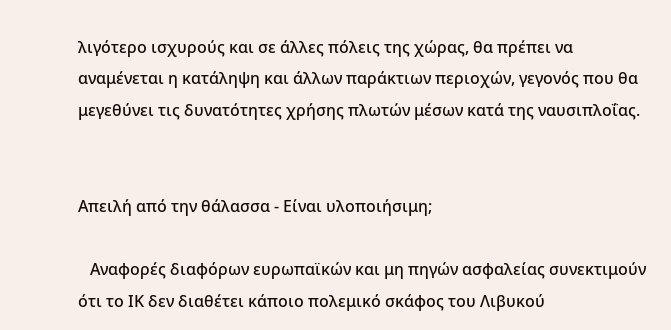λιγότερο ισχυρούς και σε άλλες πόλεις της χώρας, θα πρέπει να αναμένεται η κατάληψη και άλλων παράκτιων περιοχών, γεγονός που θα μεγεθύνει τις δυνατότητες χρήσης πλωτών μέσων κατά της ναυσιπλοΐας.


Απειλή από την θάλασσα - Είναι υλοποιήσιμη;

   Αναφορές διαφόρων ευρωπαϊκών και μη πηγών ασφαλείας συνεκτιμούν ότι το ΙΚ δεν διαθέτει κάποιο πολεμικό σκάφος του Λιβυκού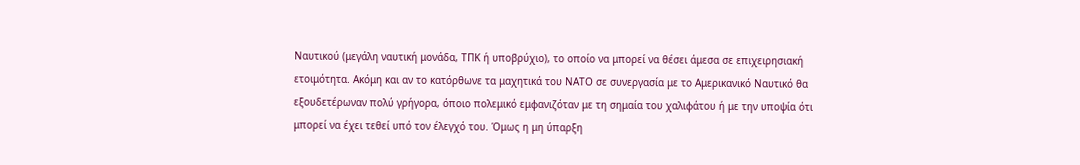Ναυτικού (μεγάλη ναυτική μονάδα, ΤΠΚ ή υποβρύχιο), το οποίο να μπορεί να θέσει άμεσα σε επιχειρησιακή ετοιμότητα. Ακόμη και αν το κατόρθωνε τα μαχητικά του ΝΑΤΟ σε συνεργασία με το Αμερικανικό Ναυτικό θα εξουδετέρωναν πολύ γρήγορα, όποιο πολεμικό εμφανιζόταν με τη σημαία του χαλιφάτου ή με την υποψία ότι μπορεί να έχει τεθεί υπό τον έλεγχό του. Όμως η μη ύπαρξη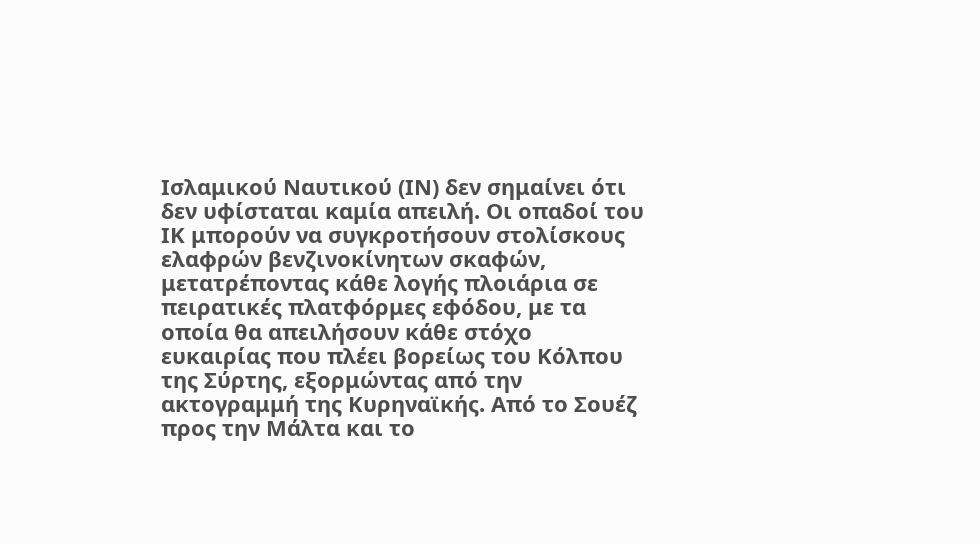Ισλαμικού Ναυτικού (ΙΝ) δεν σημαίνει ότι δεν υφίσταται καμία απειλή. Οι οπαδοί του ΙΚ μπορούν να συγκροτήσουν στολίσκους ελαφρών βενζινοκίνητων σκαφών, μετατρέποντας κάθε λογής πλοιάρια σε πειρατικές πλατφόρμες εφόδου, με τα οποία θα απειλήσουν κάθε στόχο ευκαιρίας που πλέει βορείως του Κόλπου της Σύρτης, εξορμώντας από την ακτογραμμή της Κυρηναϊκής. Από το Σουέζ προς την Μάλτα και το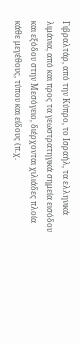Γιβραλτάρ, από την Κύπρο, το Ισραήλ, τα ελληνικά λιμάνια, από και προς τα γεωστρατηγικά σημεία εισόδου και εξόδου στην Μεσόγειο, διέρχονται χιλιάδες πλοία κάθε μεγέθους, τύπου και είδους (π.χ.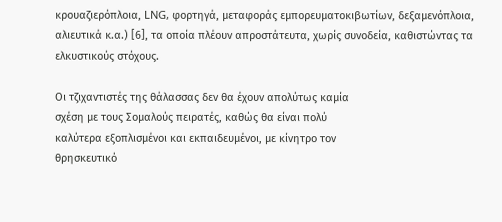κρουαζιερόπλοια, LNG, φορτηγά, μεταφοράς εμπορευματοκιβωτίων, δεξαμενόπλοια, αλιευτικά κ.α.) [6], τα οποία πλέουν απροστάτευτα, χωρίς συνοδεία, καθιστώντας τα ελκυστικούς στόχους.

Οι τζιχαντιστές της θάλασσας δεν θα έχουν απολύτως καμία
σχέση με τους Σομαλούς πειρατές, καθώς θα είναι πολύ
καλύτερα εξοπλισμένοι και εκπαιδευμένοι, με κίνητρο τον
θρησκευτικό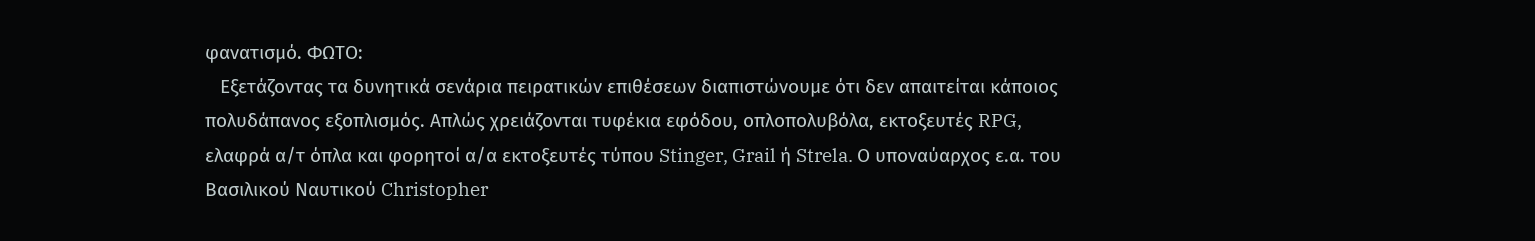φανατισμό. ΦΩΤΟ:
   Εξετάζοντας τα δυνητικά σενάρια πειρατικών επιθέσεων διαπιστώνουμε ότι δεν απαιτείται κάποιος πολυδάπανος εξοπλισμός. Απλώς χρειάζονται τυφέκια εφόδου, οπλοπολυβόλα, εκτοξευτές RPG, ελαφρά α/τ όπλα και φορητοί α/α εκτοξευτές τύπου Stinger, Grail ή Strela. Ο υποναύαρχος ε.α. του Βασιλικού Ναυτικού Christopher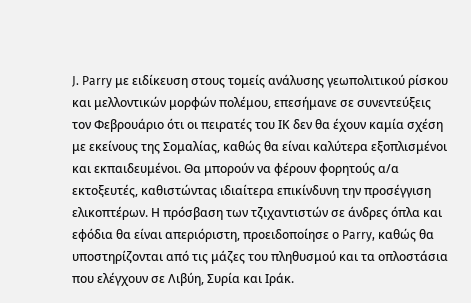J. Parry με ειδίκευση στους τομείς ανάλυσης γεωπολιτικού ρίσκου και μελλοντικών μορφών πολέμου, επεσήμανε σε συνεντεύξεις τον Φεβρουάριο ότι οι πειρατές του ΙΚ δεν θα έχουν καμία σχέση με εκείνους της Σομαλίας, καθώς θα είναι καλύτερα εξοπλισμένοι και εκπαιδευμένοι. Θα μπορούν να φέρουν φορητούς α/α εκτοξευτές, καθιστώντας ιδιαίτερα επικίνδυνη την προσέγγιση ελικοπτέρων. Η πρόσβαση των τζιχαντιστών σε άνδρες όπλα και εφόδια θα είναι απεριόριστη, προειδοποίησε ο Parry, καθώς θα υποστηρίζονται από τις μάζες του πληθυσμού και τα οπλοστάσια που ελέγχουν σε Λιβύη, Συρία και Ιράκ.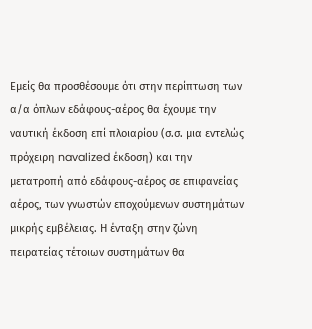Εμείς θα προσθέσουμε ότι στην περίπτωση των α/α όπλων εδάφους-αέρος θα έχουμε την ναυτική έκδοση επί πλοιαρίου (σ.σ. μια εντελώς πρόχειρη navalized έκδοση) και την μετατροπή από εδάφους-αέρος σε επιφανείας αέρος, των γνωστών εποχούμενων συστημάτων μικρής εμβέλειας. Η ένταξη στην ζώνη πειρατείας τέτοιων συστημάτων θα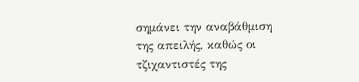σημάνει την αναβάθμιση της απειλής, καθώς οι τζιχαντιστές της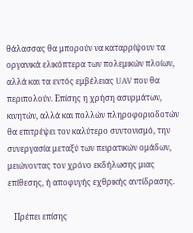θάλασσας θα μπορούν να καταρρίψουν τα οργανικά ελικόπτερα των πολεμικών πλοίων, αλλά και τα εντός εμβέλειας UAV που θα περιπολούν. Επίσης η χρήση ασυρμάτων, κινητών, αλλά και πολλών πληροφοριοδοτών θα επιτρέψει τον καλύτερο συντονισμό, την συνεργασία μεταξύ των πειρατικών ομάδων, μειώνοντας τον χρόνο εκδήλωσης μιας επίθεσης, ή αποφυγής εχθρικής αντίδρασης.

   Πρέπει επίσης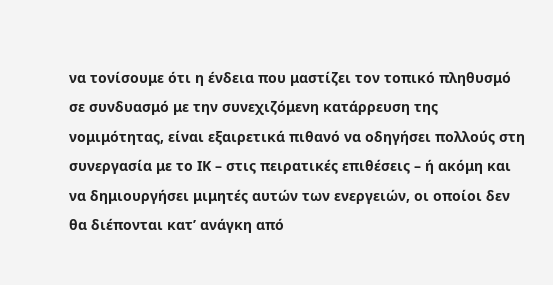να τονίσουμε ότι η ένδεια που μαστίζει τον τοπικό πληθυσμό σε συνδυασμό με την συνεχιζόμενη κατάρρευση της νομιμότητας, είναι εξαιρετικά πιθανό να οδηγήσει πολλούς στη συνεργασία με το ΙΚ – στις πειρατικές επιθέσεις – ή ακόμη και να δημιουργήσει μιμητές αυτών των ενεργειών, οι οποίοι δεν θα διέπονται κατ’ ανάγκη από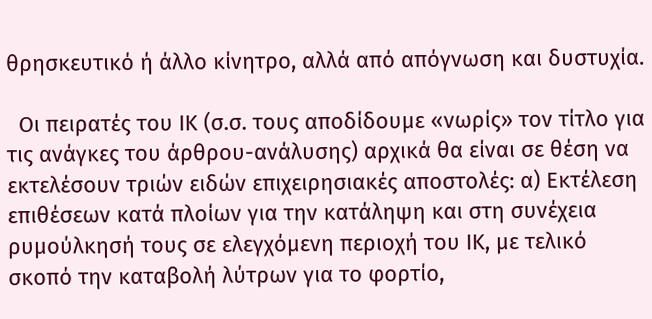θρησκευτικό ή άλλο κίνητρο, αλλά από απόγνωση και δυστυχία.

  Οι πειρατές του ΙΚ (σ.σ. τους αποδίδουμε «νωρίς» τον τίτλο για τις ανάγκες του άρθρου-ανάλυσης) αρχικά θα είναι σε θέση να εκτελέσουν τριών ειδών επιχειρησιακές αποστολές: α) Εκτέλεση επιθέσεων κατά πλοίων για την κατάληψη και στη συνέχεια ρυμούλκησή τους σε ελεγχόμενη περιοχή του ΙΚ, με τελικό σκοπό την καταβολή λύτρων για το φορτίο,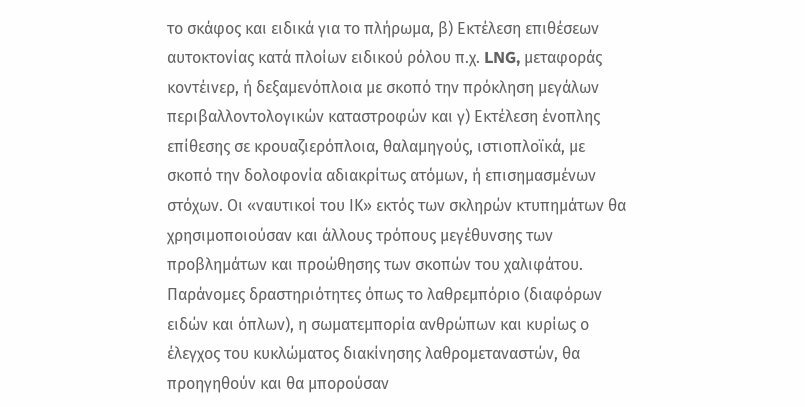το σκάφος και ειδικά για το πλήρωμα, β) Εκτέλεση επιθέσεων αυτοκτονίας κατά πλοίων ειδικού ρόλου π.χ. LNG, μεταφοράς κοντέινερ, ή δεξαμενόπλοια με σκοπό την πρόκληση μεγάλων περιβαλλοντολογικών καταστροφών και γ) Εκτέλεση ένοπλης επίθεσης σε κρουαζιερόπλοια, θαλαμηγούς, ιστιοπλοϊκά, με σκοπό την δολοφονία αδιακρίτως ατόμων, ή επισημασμένων στόχων. Οι «ναυτικοί του ΙΚ» εκτός των σκληρών κτυπημάτων θα χρησιμοποιούσαν και άλλους τρόπους μεγέθυνσης των προβλημάτων και προώθησης των σκοπών του χαλιφάτου. Παράνομες δραστηριότητες όπως το λαθρεμπόριο (διαφόρων ειδών και όπλων), η σωματεμπορία ανθρώπων και κυρίως ο έλεγχος του κυκλώματος διακίνησης λαθρομεταναστών, θα προηγηθούν και θα μπορούσαν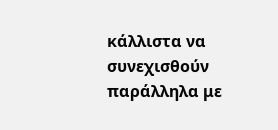κάλλιστα να συνεχισθούν παράλληλα με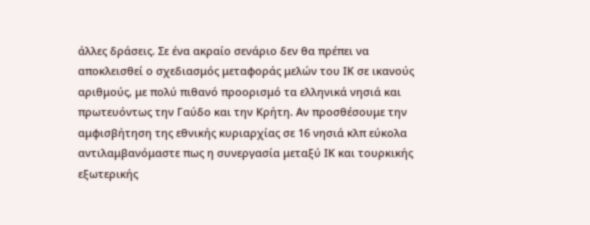άλλες δράσεις. Σε ένα ακραίο σενάριο δεν θα πρέπει να αποκλεισθεί ο σχεδιασμός μεταφοράς μελών του ΙΚ σε ικανούς αριθμούς, με πολύ πιθανό προορισμό τα ελληνικά νησιά και πρωτευόντως την Γαύδο και την Κρήτη. Αν προσθέσουμε την αμφισβήτηση της εθνικής κυριαρχίας σε 16 νησιά κλπ εύκολα αντιλαμβανόμαστε πως η συνεργασία μεταξύ ΙΚ και τουρκικής εξωτερικής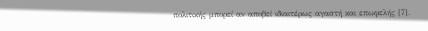πολιτικής μπορεί αν αποβεί ιδιαιτέρως αγαστή και επωφελής [7].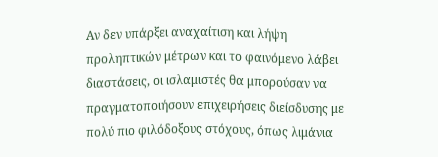Αν δεν υπάρξει αναχαίτιση και λήψη προληπτικών μέτρων και το φαινόμενο λάβει διαστάσεις, οι ισλαμιστές θα μπορούσαν να πραγματοποιήσουν επιχειρήσεις διείσδυσης με πολύ πιο φιλόδοξους στόχους, όπως λιμάνια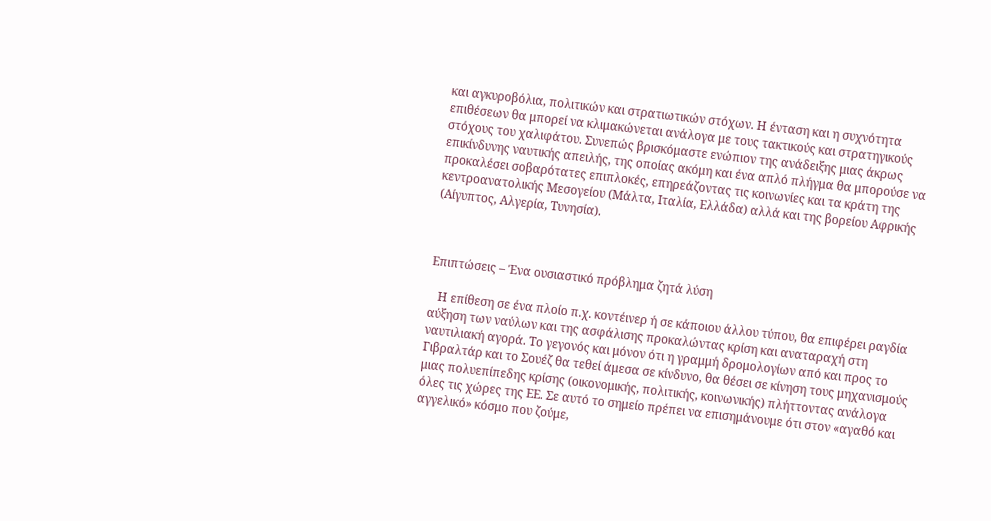και αγκυροβόλια, πολιτικών και στρατιωτικών στόχων. Η ένταση και η συχνότητα επιθέσεων θα μπορεί να κλιμακώνεται ανάλογα με τους τακτικούς και στρατηγικούς στόχους του χαλιφάτου. Συνεπώς βρισκόμαστε ενώπιον της ανάδειξης μιας άκρως επικίνδυνης ναυτικής απειλής, της οποίας ακόμη και ένα απλό πλήγμα θα μπορούσε να προκαλέσει σοβαρότατες επιπλοκές, επηρεάζοντας τις κοινωνίες και τα κράτη της κεντροανατολικής Μεσογείου (Μάλτα, Ιταλία, Ελλάδα) αλλά και της βορείου Αφρικής (Αίγυπτος, Αλγερία, Τυνησία).



Επιπτώσεις – Ένα ουσιαστικό πρόβλημα ζητά λύση

   Η επίθεση σε ένα πλοίο π.χ. κοντέινερ ή σε κάποιου άλλου τύπου, θα επιφέρει ραγδία αύξηση των ναύλων και της ασφάλισης προκαλώντας κρίση και αναταραχή στη ναυτιλιακή αγορά. Το γεγονός και μόνον ότι η γραμμή δρομολογίων από και προς το Γιβραλτάρ και το Σουέζ θα τεθεί άμεσα σε κίνδυνο, θα θέσει σε κίνηση τους μηχανισμούς μιας πολυεπίπεδης κρίσης (οικονομικής, πολιτικής, κοινωνικής) πλήττοντας ανάλογα όλες τις χώρες της ΕΕ. Σε αυτό το σημείο πρέπει να επισημάνουμε ότι στον «αγαθό και αγγελικό» κόσμο που ζούμε,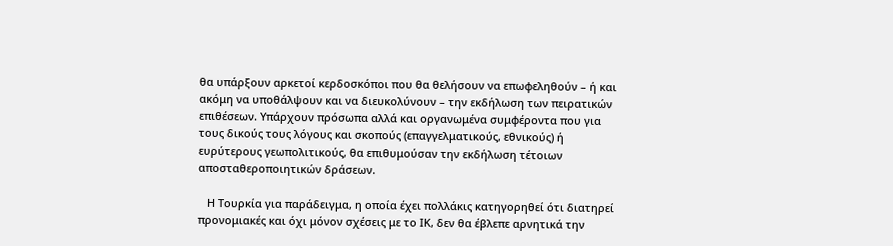θα υπάρξουν αρκετοί κερδοσκόποι που θα θελήσουν να επωφεληθούν – ή και ακόμη να υποθάλψουν και να διευκολύνουν – την εκδήλωση των πειρατικών επιθέσεων. Υπάρχουν πρόσωπα αλλά και οργανωμένα συμφέροντα που για τους δικούς τους λόγους και σκοπούς (επαγγελματικούς, εθνικούς) ή ευρύτερους γεωπολιτικούς, θα επιθυμούσαν την εκδήλωση τέτοιων αποσταθεροποιητικών δράσεων.

   Η Τουρκία για παράδειγμα, η οποία έχει πολλάκις κατηγορηθεί ότι διατηρεί προνομιακές και όχι μόνον σχέσεις με το ΙΚ, δεν θα έβλεπε αρνητικά την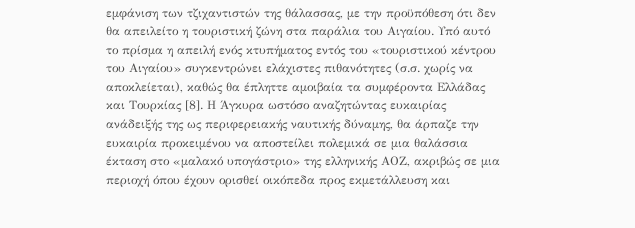εμφάνιση των τζιχαντιστών της θάλασσας, με την προϋπόθεση ότι δεν θα απειλείτο η τουριστική ζώνη στα παράλια του Αιγαίου. Υπό αυτό το πρίσμα η απειλή ενός κτυπήματος εντός του «τουριστικού κέντρου του Αιγαίου» συγκεντρώνει ελάχιστες πιθανότητες (σ.σ. χωρίς να αποκλείεται), καθώς θα έπληττε αμοιβαία τα συμφέροντα Ελλάδας και Τουρκίας [8]. Η Άγκυρα ωστόσο αναζητώντας ευκαιρίας ανάδειξής της ως περιφερειακής ναυτικής δύναμης, θα άρπαζε την ευκαιρία προκειμένου να αποστείλει πολεμικά σε μια θαλάσσια έκταση στο «μαλακό υπογάστριο» της ελληνικής ΑΟΖ, ακριβώς σε μια περιοχή όπου έχουν ορισθεί οικόπεδα προς εκμετάλλευση και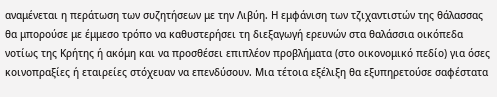αναμένεται η περάτωση των συζητήσεων με την Λιβύη. Η εμφάνιση των τζιχαντιστών της θάλασσας θα μπορούσε με έμμεσο τρόπο να καθυστερήσει τη διεξαγωγή ερευνών στα θαλάσσια οικόπεδα νοτίως της Κρήτης ή ακόμη και να προσθέσει επιπλέον προβλήματα (στο οικονομικό πεδίο) για όσες κοινοπραξίες ή εταιρείες στόχευαν να επενδύσουν. Μια τέτοια εξέλιξη θα εξυπηρετούσε σαφέστατα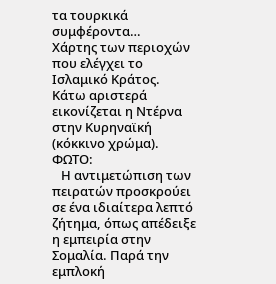τα τουρκικά συμφέροντα…
Χάρτης των περιοχών που ελέγχει το Ισλαμικό Κράτος.
Κάτω αριστερά εικονίζεται η Ντέρνα στην Κυρηναϊκή
(κόκκινο χρώμα). ΦΩΤΟ:
   Η αντιμετώπιση των πειρατών προσκρούει σε ένα ιδιαίτερα λεπτό ζήτημα, όπως απέδειξε η εμπειρία στην Σομαλία. Παρά την εμπλοκή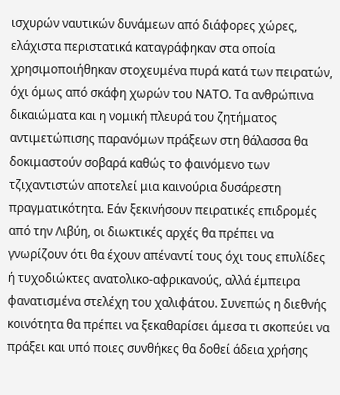ισχυρών ναυτικών δυνάμεων από διάφορες χώρες, ελάχιστα περιστατικά καταγράφηκαν στα οποία χρησιμοποιήθηκαν στοχευμένα πυρά κατά των πειρατών, όχι όμως από σκάφη χωρών του ΝΑΤΟ. Τα ανθρώπινα δικαιώματα και η νομική πλευρά του ζητήματος αντιμετώπισης παρανόμων πράξεων στη θάλασσα θα δοκιμαστούν σοβαρά καθώς το φαινόμενο των τζιχαντιστών αποτελεί μια καινούρια δυσάρεστη πραγματικότητα. Εάν ξεκινήσουν πειρατικές επιδρομές από την Λιβύη, οι διωκτικές αρχές θα πρέπει να γνωρίζουν ότι θα έχουν απέναντί τους όχι τους επυλίδες ή τυχοδιώκτες ανατολικο-αφρικανούς, αλλά έμπειρα φανατισμένα στελέχη του χαλιφάτου. Συνεπώς η διεθνής κοινότητα θα πρέπει να ξεκαθαρίσει άμεσα τι σκοπεύει να πράξει και υπό ποιες συνθήκες θα δοθεί άδεια χρήσης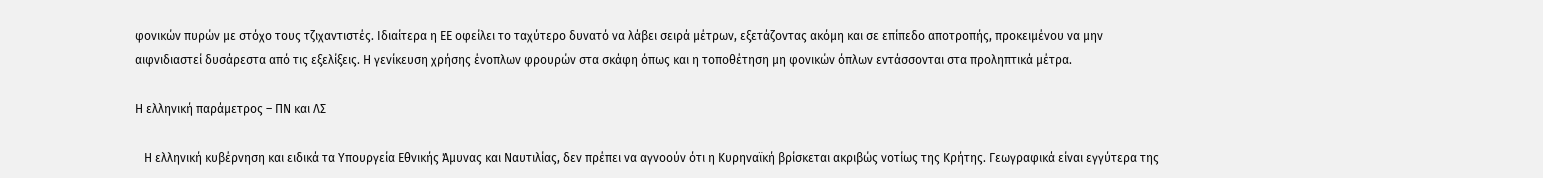φονικών πυρών με στόχο τους τζιχαντιστές. Ιδιαίτερα η ΕΕ οφείλει το ταχύτερο δυνατό να λάβει σειρά μέτρων, εξετάζοντας ακόμη και σε επίπεδο αποτροπής, προκειμένου να μην αιφνιδιαστεί δυσάρεστα από τις εξελίξεις. Η γενίκευση χρήσης ένοπλων φρουρών στα σκάφη όπως και η τοποθέτηση μη φονικών όπλων εντάσσονται στα προληπτικά μέτρα.

Η ελληνική παράμετρος – ΠΝ και ΛΣ

   Η ελληνική κυβέρνηση και ειδικά τα Υπουργεία Εθνικής Άμυνας και Ναυτιλίας, δεν πρέπει να αγνοούν ότι η Κυρηναϊκή βρίσκεται ακριβώς νοτίως της Κρήτης. Γεωγραφικά είναι εγγύτερα της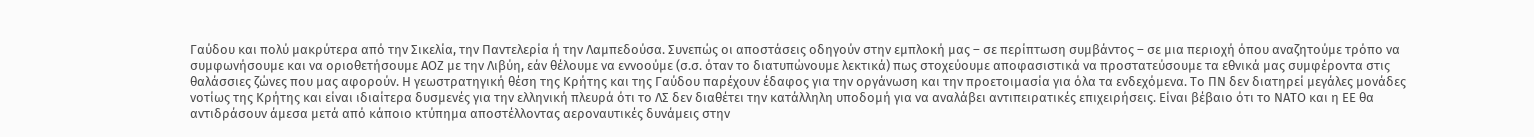Γαύδου και πολύ μακρύτερα από την Σικελία, την Παντελερία ή την Λαμπεδούσα. Συνεπώς οι αποστάσεις οδηγούν στην εμπλοκή μας – σε περίπτωση συμβάντος – σε μια περιοχή όπου αναζητούμε τρόπο να συμφωνήσουμε και να οριοθετήσουμε ΑΟΖ με την Λιβύη, εάν θέλουμε να εννοούμε (σ.σ. όταν το διατυπώνουμε λεκτικά) πως στοχεύουμε αποφασιστικά να προστατεύσουμε τα εθνικά μας συμφέροντα στις θαλάσσιες ζώνες που μας αφορούν. Η γεωστρατηγική θέση της Κρήτης και της Γαύδου παρέχουν έδαφος για την οργάνωση και την προετοιμασία για όλα τα ενδεχόμενα. Το ΠΝ δεν διατηρεί μεγάλες μονάδες νοτίως της Κρήτης και είναι ιδιαίτερα δυσμενές για την ελληνική πλευρά ότι το ΛΣ δεν διαθέτει την κατάλληλη υποδομή για να αναλάβει αντιπειρατικές επιχειρήσεις. Είναι βέβαιο ότι το ΝΑΤΟ και η ΕΕ θα αντιδράσουν άμεσα μετά από κάποιο κτύπημα αποστέλλοντας αεροναυτικές δυνάμεις στην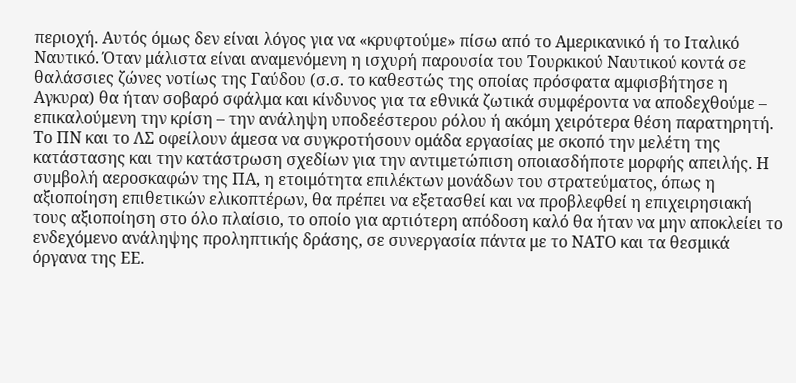περιοχή. Αυτός όμως δεν είναι λόγος για να «κρυφτούμε» πίσω από το Αμερικανικό ή το Ιταλικό Ναυτικό. Όταν μάλιστα είναι αναμενόμενη η ισχυρή παρουσία του Τουρκικού Ναυτικού κοντά σε θαλάσσιες ζώνες νοτίως της Γαύδου (σ.σ. το καθεστώς της οποίας πρόσφατα αμφισβήτησε η Αγκυρα) θα ήταν σοβαρό σφάλμα και κίνδυνος για τα εθνικά ζωτικά συμφέροντα να αποδεχθούμε – επικαλούμενη την κρίση – την ανάληψη υποδεέστερου ρόλου ή ακόμη χειρότερα θέση παρατηρητή. Το ΠΝ και το ΛΣ οφείλουν άμεσα να συγκροτήσουν ομάδα εργασίας με σκοπό την μελέτη της κατάστασης και την κατάστρωση σχεδίων για την αντιμετώπιση οποιασδήποτε μορφής απειλής. Η συμβολή αεροσκαφών της ΠΑ, η ετοιμότητα επιλέκτων μονάδων του στρατεύματος, όπως η αξιοποίηση επιθετικών ελικοπτέρων, θα πρέπει να εξετασθεί και να προβλεφθεί η επιχειρησιακή τους αξιοποίηση στο όλο πλαίσιο, το οποίο για αρτιότερη απόδοση καλό θα ήταν να μην αποκλείει το ενδεχόμενο ανάληψης προληπτικής δράσης, σε συνεργασία πάντα με το ΝΑΤΟ και τα θεσμικά όργανα της ΕΕ.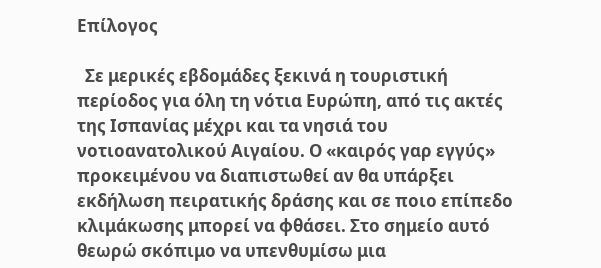Επίλογος

  Σε μερικές εβδομάδες ξεκινά η τουριστική περίοδος για όλη τη νότια Ευρώπη, από τις ακτές της Ισπανίας μέχρι και τα νησιά του νοτιοανατολικού Αιγαίου. Ο «καιρός γαρ εγγύς» προκειμένου να διαπιστωθεί αν θα υπάρξει εκδήλωση πειρατικής δράσης και σε ποιο επίπεδο κλιμάκωσης μπορεί να φθάσει. Στο σημείο αυτό θεωρώ σκόπιμο να υπενθυμίσω μια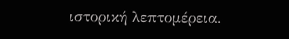ιστορική λεπτομέρεια.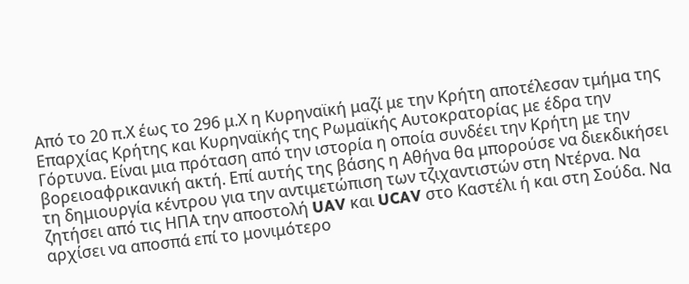Από το 20 π.Χ έως το 296 μ.Χ η Κυρηναϊκή μαζί με την Κρήτη αποτέλεσαν τμήμα της Επαρχίας Κρήτης και Κυρηναϊκής της Ρωμαϊκής Αυτοκρατορίας με έδρα την Γόρτυνα. Είναι μια πρόταση από την ιστορία η οποία συνδέει την Κρήτη με την βορειοαφρικανική ακτή. Επί αυτής της βάσης η Αθήνα θα μπορούσε να διεκδικήσει τη δημιουργία κέντρου για την αντιμετώπιση των τζιχαντιστών στη Ντέρνα. Να ζητήσει από τις ΗΠΑ την αποστολή UAV και UCAV στο Καστέλι ή και στη Σούδα. Να αρχίσει να αποσπά επί το μονιμότερο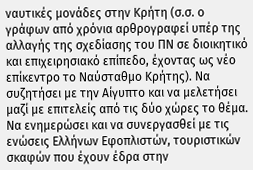ναυτικές μονάδες στην Κρήτη (σ.σ. ο γράφων από χρόνια αρθρογραφεί υπέρ της αλλαγής της σχεδίασης του ΠΝ σε διοικητικό και επιχειρησιακό επίπεδο, έχοντας ως νέο επίκεντρο το Ναύσταθμο Κρήτης). Να συζητήσει με την Αίγυπτο και να μελετήσει μαζί με επιτελείς από τις δύο χώρες το θέμα. Να ενημερώσει και να συνεργασθεί με τις ενώσεις Ελλήνων Εφοπλιστών, τουριστικών σκαφών που έχουν έδρα στην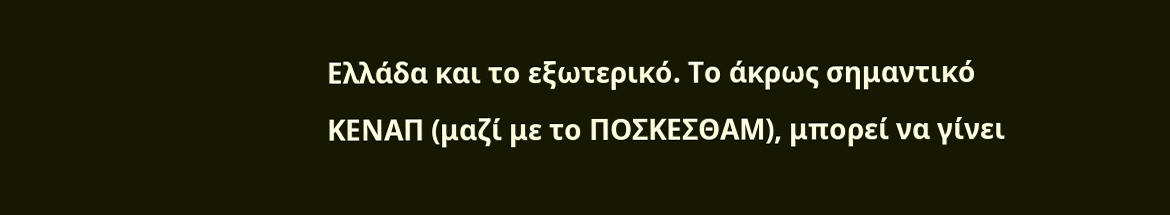Ελλάδα και το εξωτερικό. Το άκρως σημαντικό ΚΕΝΑΠ (μαζί με το ΠΟΣΚΕΣΘΑΜ), μπορεί να γίνει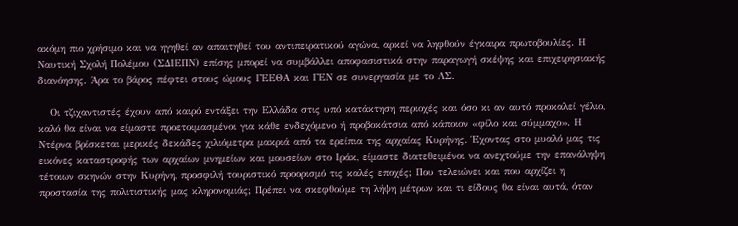ακόμη πιο χρήσιμο και να ηγηθεί αν απαιτηθεί του αντιπειρατικού αγώνα, αρκεί να ληφθούν έγκαιρα πρωτοβουλίες. Η Ναυτική Σχολή Πολέμου (ΣΔΙΕΠΝ) επίσης μπορεί να συμβάλλει αποφασιστικά στην παραγωγή σκέψης και επιχειρησιακής διανόησης. Άρα το βάρος πέφτει στους ώμους ΓΕΕΘΑ και ΓΕΝ σε συνεργασία με το ΛΣ.

   Οι τζιχαντιστές έχουν από καιρό εντάξει την Ελλάδα στις υπό κατάκτηση περιοχές και όσο κι αν αυτό προκαλεί γέλιο, καλό θα είναι να είμαστε προετοιμασμένοι για κάθε ενδεχόμενο ή προβοκάτσια από κάποιον «φίλο και σύμμαχο». Η Ντέρνα βρίσκεται μερικές δεκάδες χιλιόμετρα μακριά από τα ερείπια της αρχαίας Κυρήνης. Έχοντας στο μυαλό μας τις εικόνες καταστροφής των αρχαίων μνημείων και μουσείων στο Ιράκ, είμαστε διατεθειμένοι να ανεχτούμε την επανάληψη τέτοιων σκηνών στην Κυρήνη, προσφιλή τουριστικό προορισμό τις καλές εποχές; Που τελειώνει και που αρχίζει η προστασία της πολιτιστικής μας κληρονομιάς; Πρέπει να σκεφθούμε τη λήψη μέτρων και τι είδους θα είναι αυτά, όταν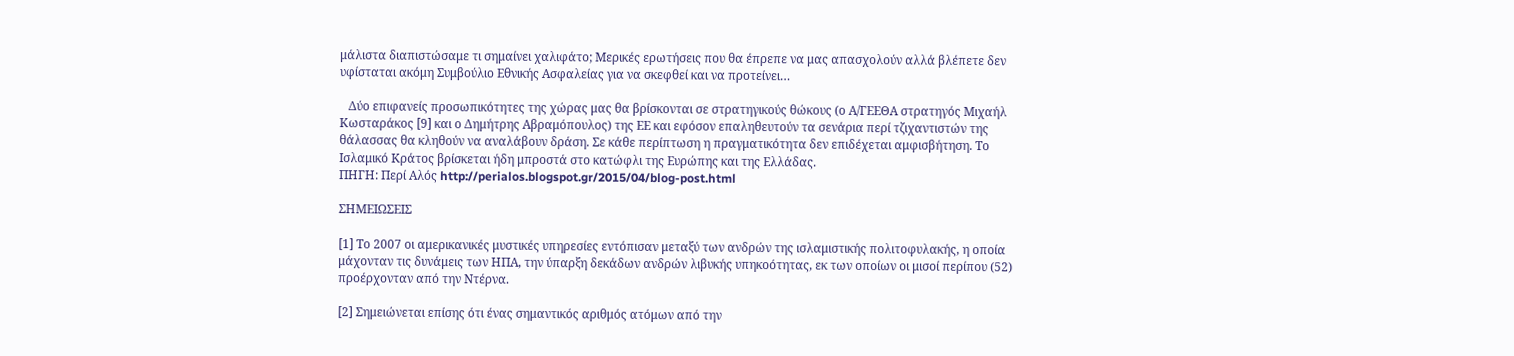μάλιστα διαπιστώσαμε τι σημαίνει χαλιφάτο; Μερικές ερωτήσεις που θα έπρεπε να μας απασχολούν αλλά βλέπετε δεν υφίσταται ακόμη Συμβούλιο Εθνικής Ασφαλείας για να σκεφθεί και να προτείνει…

   Δύο επιφανείς προσωπικότητες της χώρας μας θα βρίσκονται σε στρατηγικούς θώκους (ο Α/ΓΕΕΘΑ στρατηγός Μιχαήλ Κωσταράκος [9] και ο Δημήτρης Αβραμόπουλος) της ΕΕ και εφόσον επαληθευτούν τα σενάρια περί τζιχαντιστών της θάλασσας θα κληθούν να αναλάβουν δράση. Σε κάθε περίπτωση η πραγματικότητα δεν επιδέχεται αμφισβήτηση. Το Ισλαμικό Κράτος βρίσκεται ήδη μπροστά στο κατώφλι της Ευρώπης και της Ελλάδας.
ΠΗΓΗ: Περί Αλός http://perialos.blogspot.gr/2015/04/blog-post.html

ΣΗΜΕΙΩΣΕΙΣ

[1] Το 2007 οι αμερικανικές μυστικές υπηρεσίες εντόπισαν μεταξύ των ανδρών της ισλαμιστικής πολιτοφυλακής, η οποία μάχονταν τις δυνάμεις των ΗΠΑ, την ύπαρξη δεκάδων ανδρών λιβυκής υπηκοότητας, εκ των οποίων οι μισοί περίπου (52) προέρχονταν από την Ντέρνα.

[2] Σημειώνεται επίσης ότι ένας σημαντικός αριθμός ατόμων από την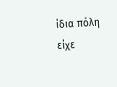ίδια πόλη είχε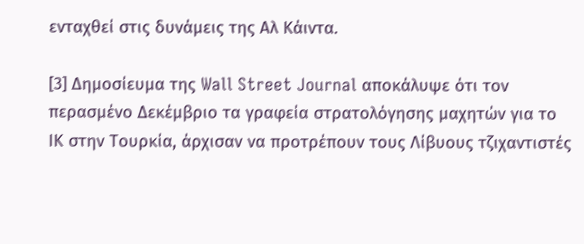ενταχθεί στις δυνάμεις της Αλ Κάιντα.

[3] Δημοσίευμα της Wall Street Journal αποκάλυψε ότι τον περασμένο Δεκέμβριο τα γραφεία στρατολόγησης μαχητών για το ΙΚ στην Τουρκία, άρχισαν να προτρέπουν τους Λίβυους τζιχαντιστές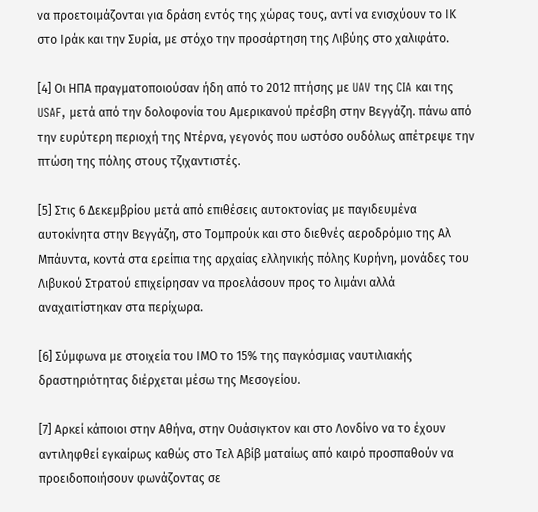να προετοιμάζονται για δράση εντός της χώρας τους, αντί να ενισχύουν το ΙΚ στο Ιράκ και την Συρία, με στόχο την προσάρτηση της Λιβύης στο χαλιφάτο.

[4] Οι ΗΠΑ πραγματοποιούσαν ήδη από το 2012 πτήσης με UAV της CIA και της USAF, μετά από την δολοφονία του Αμερικανού πρέσβη στην Βεγγάζη. πάνω από την ευρύτερη περιοχή της Ντέρνα, γεγονός που ωστόσο ουδόλως απέτρεψε την πτώση της πόλης στους τζιχαντιστές.

[5] Στις 6 Δεκεμβρίου μετά από επιθέσεις αυτοκτονίας με παγιδευμένα αυτοκίνητα στην Βεγγάζη, στο Τομπρούκ και στο διεθνές αεροδρόμιο της Αλ Μπάυντα, κοντά στα ερείπια της αρχαίας ελληνικής πόλης Κυρήνη, μονάδες του Λιβυκού Στρατού επιχείρησαν να προελάσουν προς το λιμάνι αλλά αναχαιτίστηκαν στα περίχωρα.

[6] Σύμφωνα με στοιχεία του ΙΜΟ το 15% της παγκόσμιας ναυτιλιακής δραστηριότητας διέρχεται μέσω της Μεσογείου.

[7] Αρκεί κάποιοι στην Αθήνα, στην Ουάσιγκτον και στο Λονδίνο να το έχουν αντιληφθεί εγκαίρως καθώς στο Τελ Αβίβ ματαίως από καιρό προσπαθούν να προειδοποιήσουν φωνάζοντας σε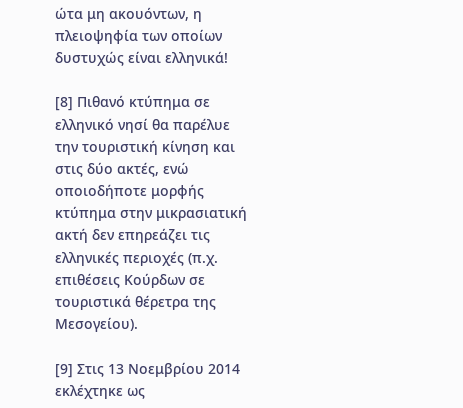ώτα μη ακουόντων, η πλειοψηφία των οποίων δυστυχώς είναι ελληνικά!

[8] Πιθανό κτύπημα σε ελληνικό νησί θα παρέλυε την τουριστική κίνηση και στις δύο ακτές, ενώ οποιοδήποτε μορφής κτύπημα στην μικρασιατική ακτή δεν επηρεάζει τις ελληνικές περιοχές (π.χ. επιθέσεις Κούρδων σε τουριστικά θέρετρα της Μεσογείου).

[9] Στις 13 Νοεμβρίου 2014 εκλέχτηκε ως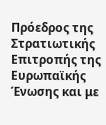Πρόεδρος της Στρατιωτικής Επιτροπής της Ευρωπαϊκής Ένωσης και με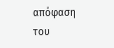απόφαση του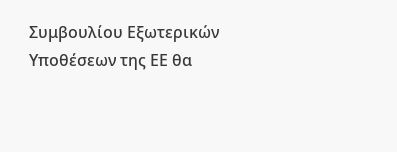Συμβουλίου Εξωτερικών Υποθέσεων της ΕΕ θα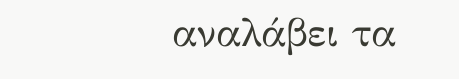αναλάβει τα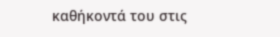καθήκοντά του στις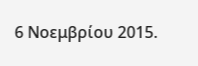6 Νοεμβρίου 2015.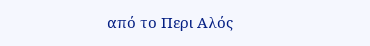από το Περι Αλός